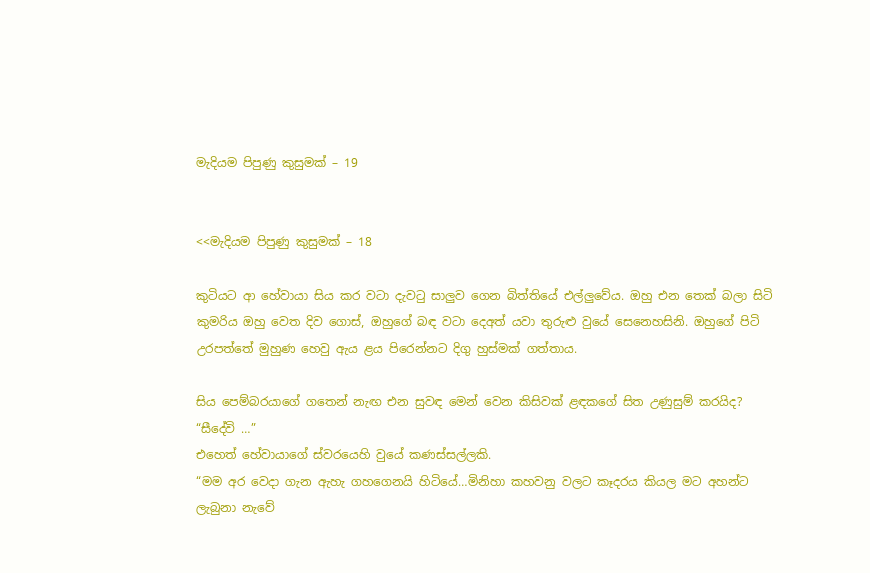මැදියම පිපුණු කුසුමක් – 19


<<මැදියම පිපුණු කුසුමක් – 18

කුටියට ආ හේවායා සිය කර වටා දැවටු සාලුව ගෙන බිත්තියේ එල්ලුවේය. ඔහු එන තෙක් බලා සිටි කුමරිය ඔහු වෙත දිව ගොස්, ඔහුගේ බඳ වටා දෙඅත් යවා තුරුළු වුයේ සෙනෙහසිනි. ඔහුගේ පිටි උරපත්තේ මුහුණ හෙවු ඇය ළය පිරෙන්නට දිගු හුස්මක් ගත්තාය.

සිය පෙම්බරයාගේ ගතෙන් නැඟ එන සුවඳ මෙන් වෙන කිසිවක් ළඳකගේ සිත උණුසුම් කරයිද?
“සීදේවි …”
එහෙත් හේවායාගේ ස්වරයෙහි වුයේ කණස්සල්ලකි.
“මම අර වෙදා ගැන ඇහැ ගහගෙනයි හිටියේ…මිනිහා කහවනු වලට කෑදරය කියල මට අහන්ට ලැබුනා නැවේ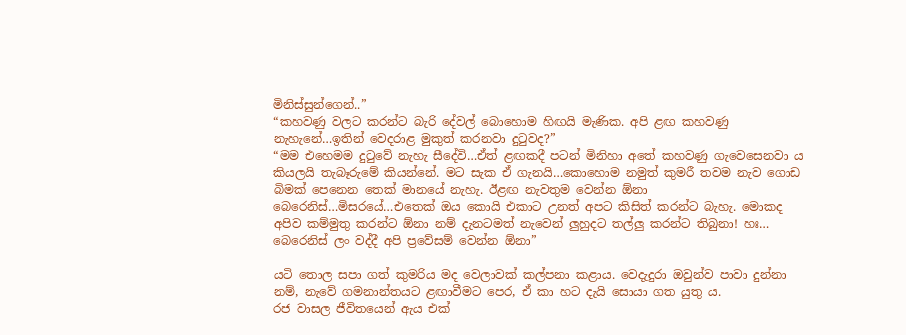මිනිස්සුන්ගෙන්..”
“කහවණු වලට කරන්ට බැරි දේවල් බොහොම හිඟයි මැණික. අපි ළඟ කහවණු නැහැනේ…ඉතින් වෙදරාළ මුකුත් කරනවා දුටුවද?”
“මම එහෙමම දුටුවේ නැහැ සීදේවි…ඒත් ළඟකදී පටන් මිනිහා අතේ කහවණු ගැවෙසෙනවා ය කියලයි තැබෑරුමේ කියන්නේ. මට සැක ඒ ගැනයි…කොහොම නමුත් කුමරී තවම නැව ගොඩ බිමක් පෙනෙන තෙක් මානයේ නැහැ. ඊළඟ නැවතුම වෙන්න ඕනා බෙරෙනිස්…මිසරයේ…එතෙක් ඔය කොයි එකාට උනත් අපට කිසිත් කරන්ට බැහැ. මොකද අපිව කම්මුතු කරන්ට ඕනා නම් දැනටමත් නැවෙන් ලුහුදට තල්ලු කරන්ට තිබුනා! හඃ… බෙරෙනිස් ලං වද්දී අපි ප්‍රවේසම් වෙන්න ඕනා”

යටි තොල සපා ගත් කුමරිය මද වෙලාවක් කල්පනා කළාය. වෙදැදුරා ඔවුන්ව පාවා දුන්නා නම්, නැවේ ගමනාන්තයට ළඟාවීමට පෙර, ඒ කා හට දැයි සොයා ගත යුතු ය.
රජ වාසල ජීවිතයෙන් ඇය එක්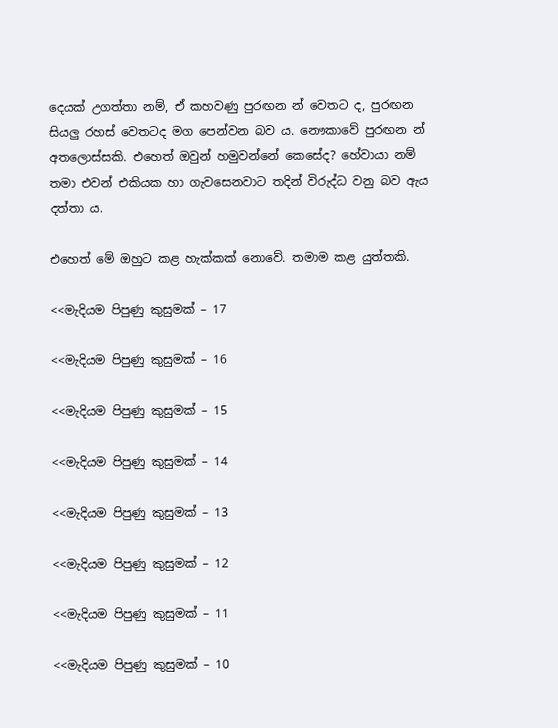දෙයක් උගත්තා නම්, ඒ කහවණු පුරඟන න් වෙතට ද, පුරඟන සියලු රහස් වෙතටද මග පෙන්වන බව ය. නෞකාවේ පුරඟන න් අතලොස්සකි. එහෙත් ඔවුන් හමුවන්නේ කෙසේද? හේවායා නම් තමා එවන් එකියක හා ගැවසෙනවාට තදින් විරුද්ධ වනු බව ඇය දත්තා ය.

එහෙත් මේ ඔහුට කළ හැක්කක් නොවේ. තමාම කළ යුත්තකි.

<<මැදියම පිපුණු කුසුමක් – 17

<<මැදියම පිපුණු කුසුමක් – 16

<<මැදියම පිපුණු කුසුමක් – 15

<<මැදියම පිපුණු කුසුමක් – 14

<<මැදියම පිපුණු කුසුමක් – 13

<<මැදියම පිපුණු කුසුමක් – 12

<<මැදියම පිපුණු කුසුමක් – 11

<<මැදියම පිපුණු කුසුමක් – 10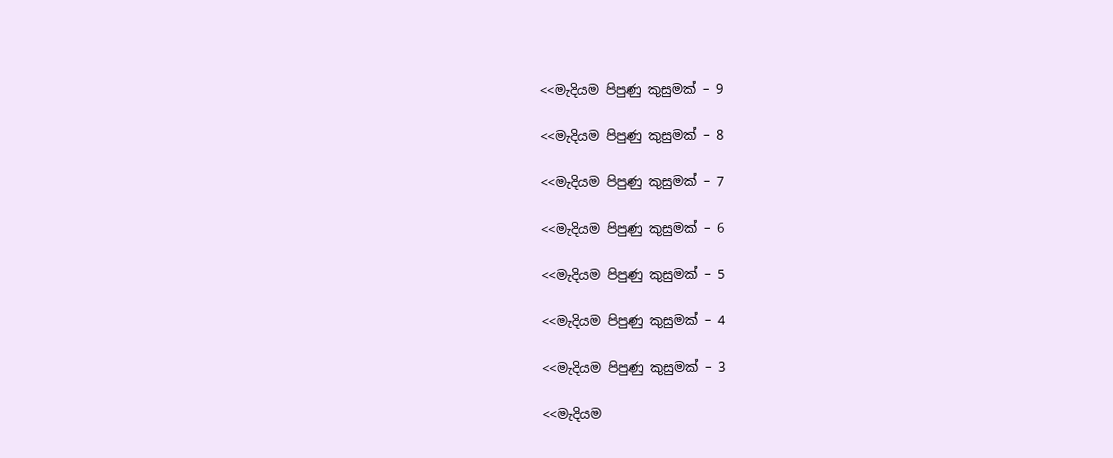<<මැදියම පිපුණු කුසුමක් – 9

<<මැදියම පිපුණු කුසුමක් – 8

<<මැදියම පිපුණු කුසුමක් – 7

<<මැදියම පිපුණු කුසුමක් – 6

<<මැදියම පිපුණු කුසුමක් – 5

<<මැදියම පිපුණු කුසුමක් – 4

<<මැදියම පිපුණු කුසුමක් – 3

<<මැදියම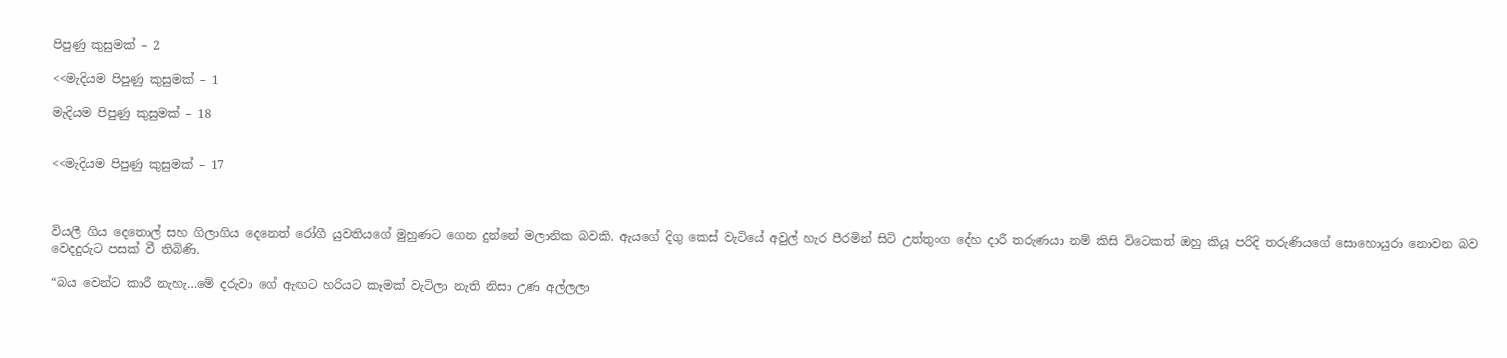පිපුණු කුසුමක් – 2

<<මැදියම පිපුණු කුසුමක් – 1

මැදියම පිපුණු කුසුමක් – 18


<<මැදියම පිපුණු කුසුමක් – 17



වියලී ගිය දෙතොල් සහ ගිලාගිය දෙනෙත් රෝගී යුවතියගේ මුහුණට ගෙන දුන්නේ මලානික බවකි. ඇයගේ දිගු කෙස් වැටියේ අවුල් හැර පීරමින් සිටි උත්තුංග දේහ දාරී තරුණයා නම් කිසි විටෙකත් ඔහු කියූ පරිදි තරුණියගේ සොහොයුරා නොවන බව වෙදදුරුට පසක් වී තිබිණි.

“බය වෙන්ට කාරී නැහැ…මේ දරුවා ගේ ඇඟට හරියට කෑමක් වැටිලා නැති නිසා උණ අල්ලලා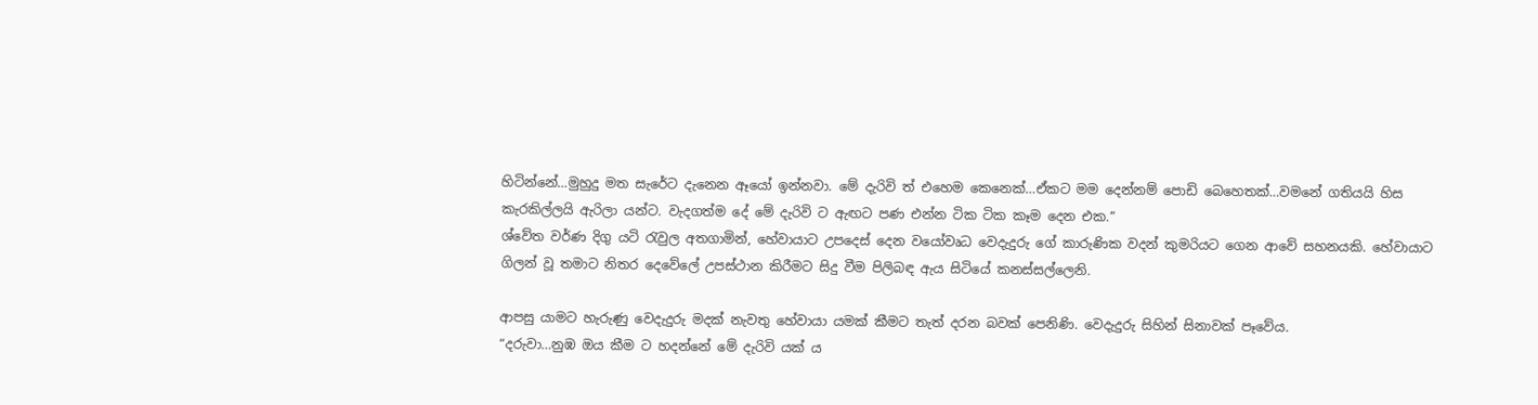හිටින්නේ…මුහුදු මත සැරේට දැනෙන ඈයෝ ඉන්නවා. මේ දැරිවි ත් එහෙම කෙනෙක්…ඒකට මම දෙන්නම් පොඩි බෙහෙතක්…වමනේ ගතියයි හිස කැරකිල්ලයි ඇරිලා යන්ට. වැදගත්ම දේ මේ දැරිවි ට ඇඟට පණ එන්න ටික ටික කෑම දෙන එක.”
ශ්වේත වර්ණ දිගු යටි රැවුල අතගාමින්, හේවායාට උපදෙස් දෙන වයෝවෘධ වෙදැදුරු ගේ කාරුණික වදන් කුමරියට ගෙන ආවේ සහනයකි. හේවායාට ගිලන් වූ තමාට නිතර දෙවේලේ උපස්ථාන කිරීමට සිදු වීම පිලිබඳ ඇය සිටියේ කනස්සල්ලෙනි.

ආපසු යාමට හැරුණු වෙදැදුරු මදක් නැවතු හේවායා යමක් කීමට තැත් දරන බවක් පෙනිණි. වෙදැදුරු සිහින් සිනාවක් පෑවේය.
“දරුවා…නුඹ ඔය කීම ට හදන්නේ මේ දැරිවි යක් ය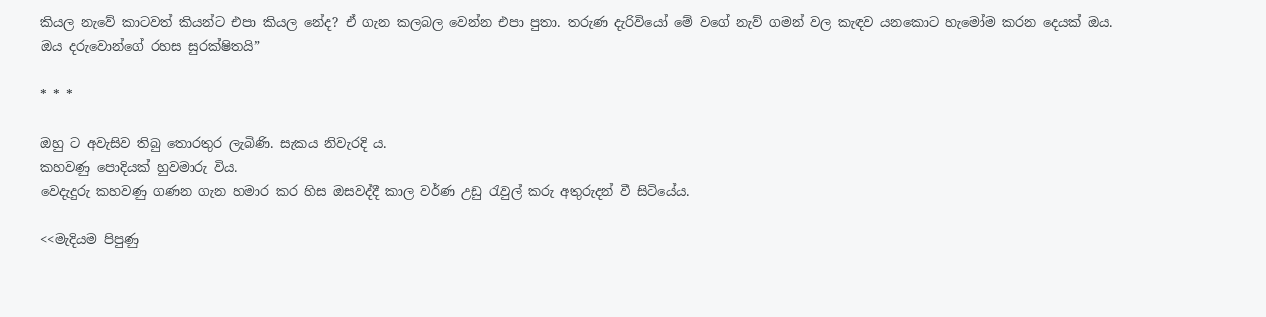කියල නැවේ කාටවත් කියන්ට එපා කියල නේද? ඒ ගැන කලබල වෙන්න එපා පුතා. තරුණ දැරිවියෝ මේ වගේ නැව් ගමන් වල කැඳව යනකොට හැමෝම කරන දෙයක් ඔය. ඔය දරුවොන්ගේ රහස සුරක්ෂිතයි”

* * *

ඔහු ට අවැසිව තිබු තොරතුර ලැබිණි. සැකය නිවැරදි ය.
කහවණු පොදියක් හුවමාරු විය.
වෙදැදුරු කහවණු ගණන ගැන හමාර කර හිස ඔසවද්දී කාල වර්ණ උඩු රැවුල් කරු අතුරුදන් වී සිටියේය.

<<මැදියම පිපුණු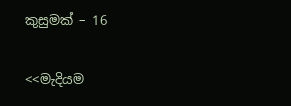කුසුමක් – 16

<<මැදියම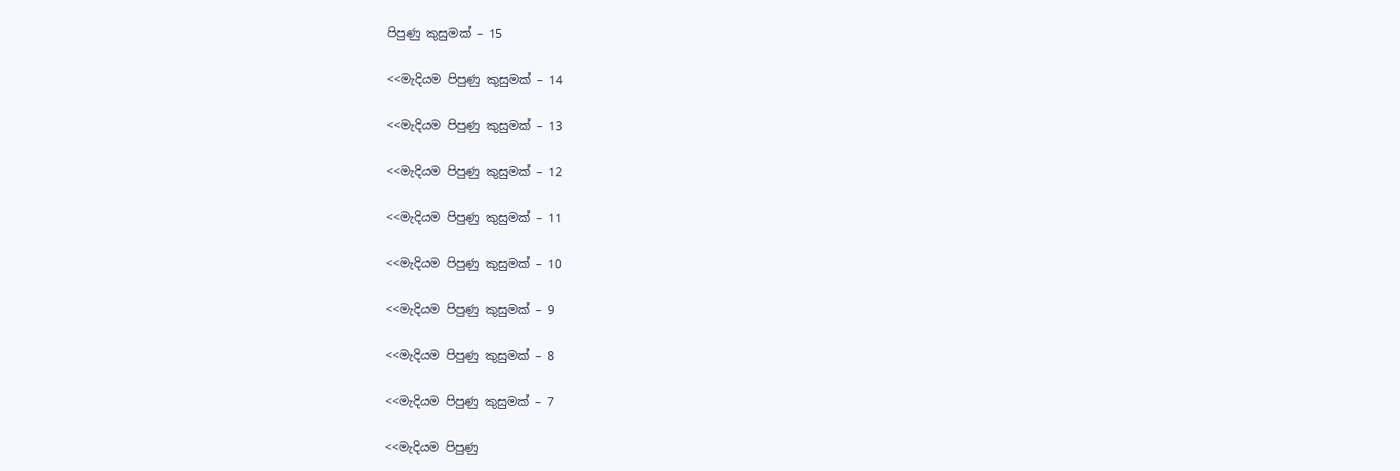පිපුණු කුසුමක් – 15

<<මැදියම පිපුණු කුසුමක් – 14

<<මැදියම පිපුණු කුසුමක් – 13

<<මැදියම පිපුණු කුසුමක් – 12

<<මැදියම පිපුණු කුසුමක් – 11

<<මැදියම පිපුණු කුසුමක් – 10

<<මැදියම පිපුණු කුසුමක් – 9

<<මැදියම පිපුණු කුසුමක් – 8

<<මැදියම පිපුණු කුසුමක් – 7

<<මැදියම පිපුණු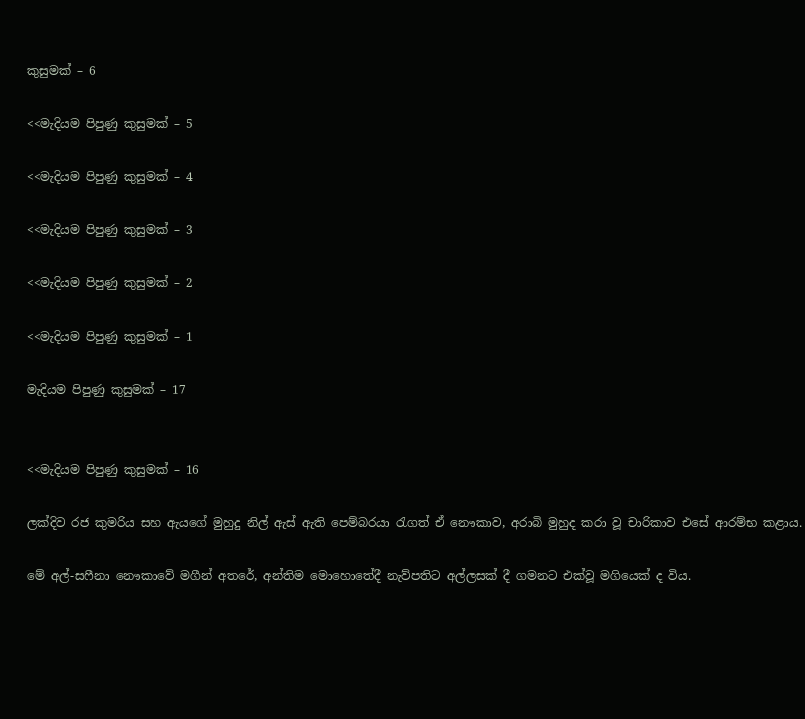කුසුමක් – 6

<<මැදියම පිපුණු කුසුමක් – 5

<<මැදියම පිපුණු කුසුමක් – 4

<<මැදියම පිපුණු කුසුමක් – 3

<<මැදියම පිපුණු කුසුමක් – 2

<<මැදියම පිපුණු කුසුමක් – 1

මැදියම පිපුණු කුසුමක් – 17


<<මැදියම පිපුණු කුසුමක් – 16

ලක්දිව රජ කුමරිය සහ ඇයගේ මුහුදු නිල් ඇස් ඇති පෙම්බරයා රැගත් ඒ නෞකාව, අරාබි මුහුද කරා වූ චාරිකාව එසේ ආරම්භ කළාය.

මේ අල්-සෆීනා නෞකාවේ මගීන් අතරේ, අන්තිම මොහොතේදී නැව්පතිට අල්ලසක් දී ගමනට එක්වූ මගියෙක් ද විය.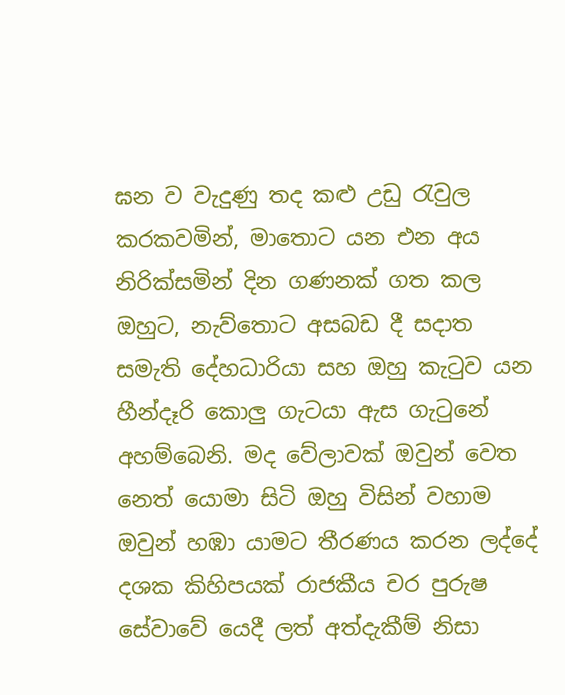ඝන ව වැදුණු තද කළු උඩු රැවුල කරකවමින්, මාතොට යන එන අය නිරික්සමින් දින ගණනක් ගත කල ඔහුට, නැව්තොට අසබඩ දී සදාත සමැති දේහධාරියා සහ ඔහු කැටුව යන හීන්දෑරි කොලු ගැටයා ඇස ගැටුනේ අහම්බෙනි. මද වේලාවක් ඔවුන් වෙත නෙත් යොමා සිටි ඔහු විසින් වහාම ඔවුන් හඹා යාමට තීරණය කරන ලද්දේ දශක කිහිපයක් රාජකීය චර පුරුෂ සේවාවේ යෙදී ලත් අත්දැකීම් නිසා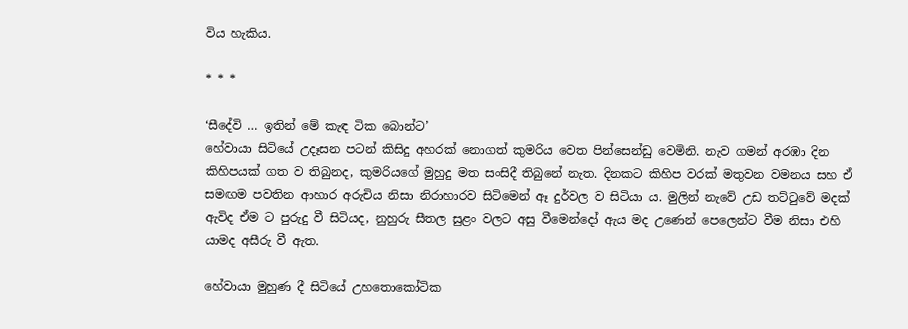විය හැකිය.

* * *

‘සීදේවි … ඉතින් මේ කැඳ ටික බොන්ට’
හේවායා සිටියේ උදෑසන පටන් කිසිදු අහරක් නොගත් කුමරිය වෙත පින්සෙන්ඩු වෙමිනි. නැව ගමන් අරඹා දින කිහිපයක් ගත ව තිබුනද, කුමරියගේ මුහුදු මත සංසිදී තිබුනේ නැත. දිනකට කිහිප වරක් මතුවන වමනය සහ ඒ සමඟම පවතින ආහාර අරුචිය නිසා නිරාහාරව සිටිමෙන් ඈ දුර්වල ව සිටියා ය. මුලින් නැවේ උඩ තට්ටුවේ මදක් ඇවිද ඒම ට පුරුදු වී සිටියද, නුහුරු සීතල සුළං වලට අසු වීමෙන්දෝ ඇය මද උණෙන් පෙලෙන්ට වීම නිසා එහි යාමද අසීරු වී ඇත.

හේවායා මුහුණ දී සිටියේ උහතොකෝටික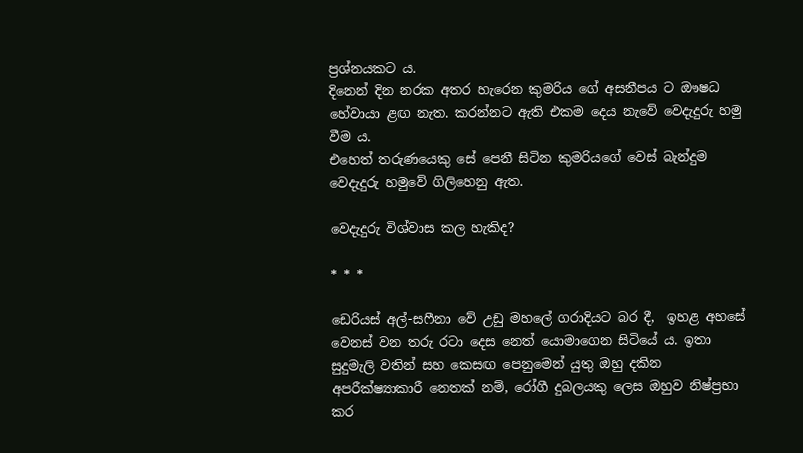ප්‍රශ්නයකට ය.
දිනෙන් දින නරක අතර හැරෙන කුමරිය ගේ අසනීපය ට ඖෂධ හේවායා ළඟ නැත. කරන්නට ඇති එකම දෙය නැවේ වෙදැදුරු හමු වීම ය.
එහෙත් තරුණයෙකු සේ පෙනී සිටින කුමරියගේ වෙස් බැන්දුම වෙදැදුරු හමුවේ ගිලිහෙනු ඇත.

වෙදැදුරු විශ්වාස කල හැකිද?

* * *

ඩෙරියස් අල්-සෆීනා වේ උඩු මහලේ ගරාදියට බර දී,  ඉහළ අහසේ වෙනස් වන තරු රටා දෙස නෙත් යොමාගෙන සිටියේ ය. ඉතා සුදුමැලි වතින් සහ කෙසඟ පෙනුමෙන් යුතු ඔහු දකින අපරීක්ෂ්‍යාකාරී නෙතක් නම්, රෝගී දුබලයකු ලෙස ඔහුව නිෂ්ප්‍රභා කර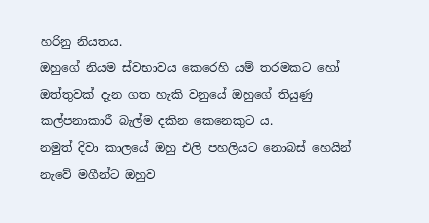හරිනු නියතය.
ඔහුගේ නියම ස්වභාවය කෙරෙහි යම් තරමකට හෝ ඔත්තුවක් දැන ගත හැකි වනුයේ ඔහුගේ තියුණු කල්පනාකාරී බැල්ම දකින කෙනෙකුට ය.
නමුත් දිවා කාලයේ ඔහු එලි පහලියට නොබස් හෙයින් නැවේ මගීන්ට ඔහුව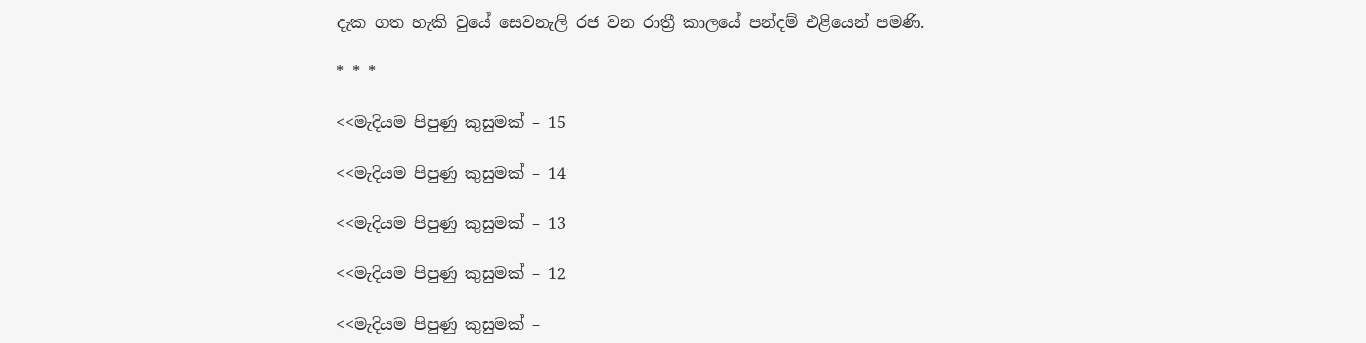දැක ගත හැකි වුයේ සෙවනැලි රජ වන රාත්‍රී කාලයේ පන්දම් එළියෙන් පමණි.

* * *

<<මැදියම පිපුණු කුසුමක් – 15

<<මැදියම පිපුණු කුසුමක් – 14

<<මැදියම පිපුණු කුසුමක් – 13

<<මැදියම පිපුණු කුසුමක් – 12

<<මැදියම පිපුණු කුසුමක් –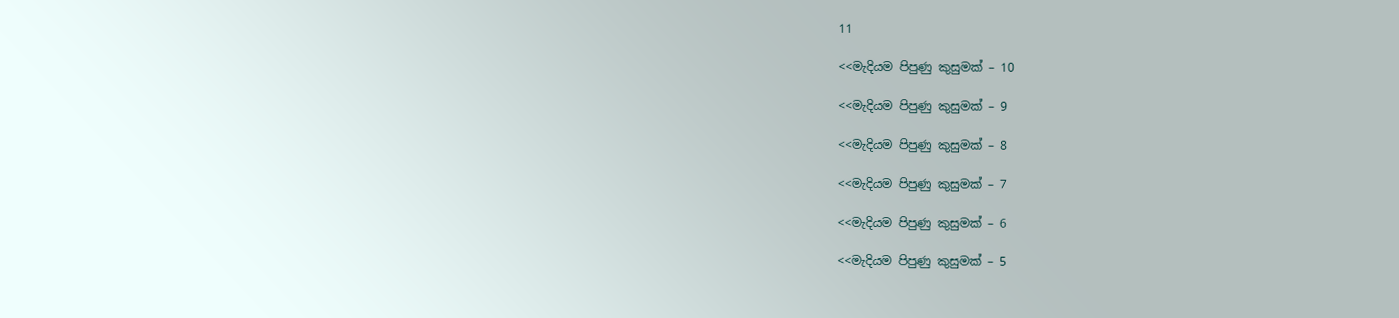11

<<මැදියම පිපුණු කුසුමක් – 10

<<මැදියම පිපුණු කුසුමක් – 9

<<මැදියම පිපුණු කුසුමක් – 8

<<මැදියම පිපුණු කුසුමක් – 7

<<මැදියම පිපුණු කුසුමක් – 6

<<මැදියම පිපුණු කුසුමක් – 5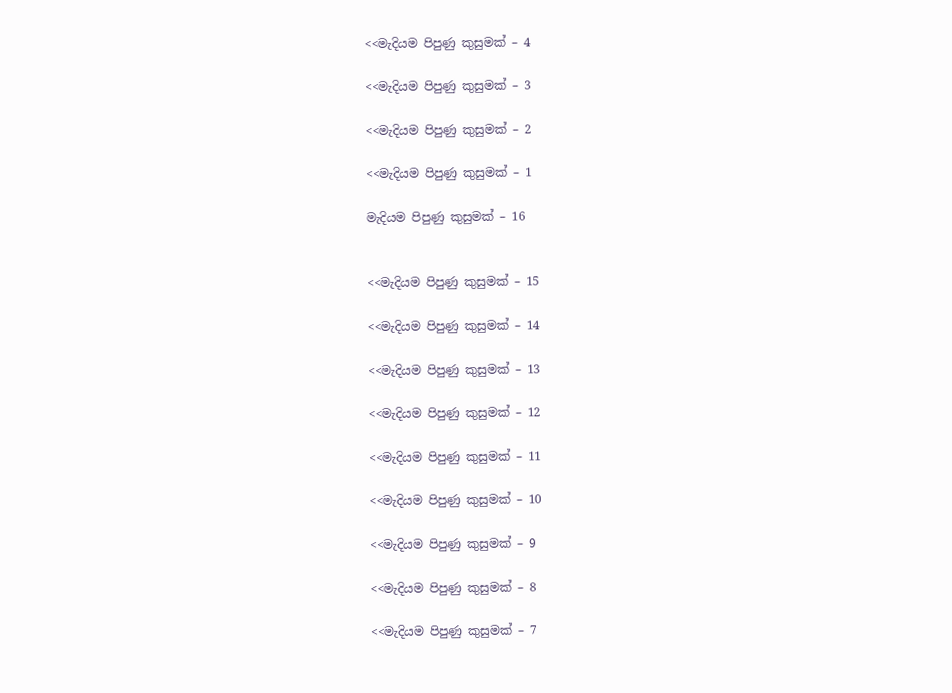<<මැදියම පිපුණු කුසුමක් – 4

<<මැදියම පිපුණු කුසුමක් – 3

<<මැදියම පිපුණු කුසුමක් – 2

<<මැදියම පිපුණු කුසුමක් – 1

මැදියම පිපුණු කුසුමක් – 16


<<මැදියම පිපුණු කුසුමක් – 15

<<මැදියම පිපුණු කුසුමක් – 14

<<මැදියම පිපුණු කුසුමක් – 13

<<මැදියම පිපුණු කුසුමක් – 12

<<මැදියම පිපුණු කුසුමක් – 11

<<මැදියම පිපුණු කුසුමක් – 10

<<මැදියම පිපුණු කුසුමක් – 9

<<මැදියම පිපුණු කුසුමක් – 8

<<මැදියම පිපුණු කුසුමක් – 7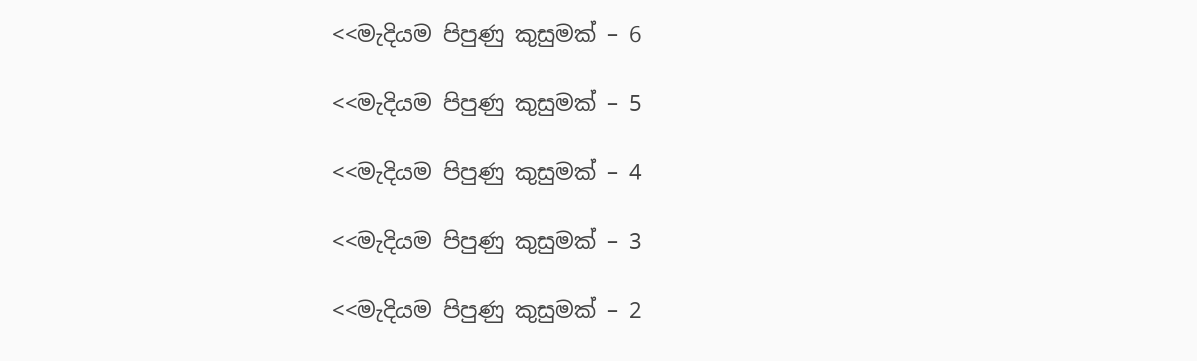<<මැදියම පිපුණු කුසුමක් – 6

<<මැදියම පිපුණු කුසුමක් – 5

<<මැදියම පිපුණු කුසුමක් – 4

<<මැදියම පිපුණු කුසුමක් – 3

<<මැදියම පිපුණු කුසුමක් – 2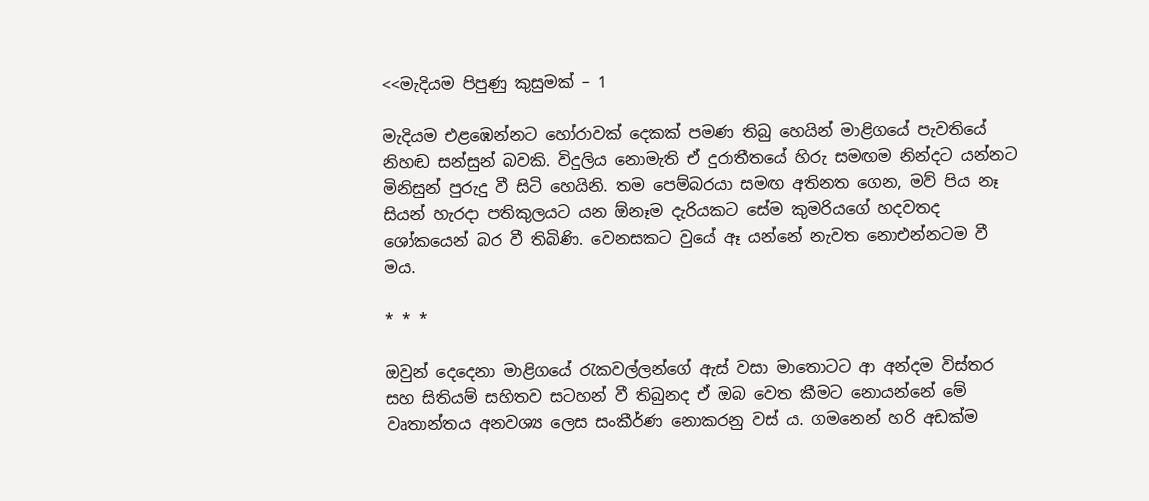<<මැදියම පිපුණු කුසුමක් – 1

මැදියම එළඹෙන්නට හෝරාවක් දෙකක් පමණ තිබු හෙයින් මාළිගයේ පැවතියේ නිහඬ සන්සුන් බවකි. විදුලිය නොමැති ඒ දුරාතීතයේ හිරු සමඟම නින්දට යන්නට මිනිසුන් පුරුදු වී සිටි හෙයිනි. තම පෙම්බරයා සමඟ අතිනත ගෙන, මව් පිය නෑ සියන් හැරදා පතිකුලයට යන ඕනෑම දැරියකට සේම කුමරියගේ හදවතද ශෝකයෙන් බර වී තිබිණි. වෙනසකට වුයේ ඈ යන්නේ නැවත නොඑන්නටම වී මය.

* * *

ඔවුන් දෙදෙනා මාළිගයේ රැකවල්ලන්ගේ ඇස් වසා මාතොටට ආ අන්දම විස්තර සහ සිතියම් සහිතව සටහන් වී තිබුනද ඒ ඔබ වෙත කීමට නොයන්නේ මේ වෘතාන්තය අනවශ්‍ය ලෙස සංකීර්ණ නොකරනු වස් ය. ගමනෙන් හරි අඩක්ම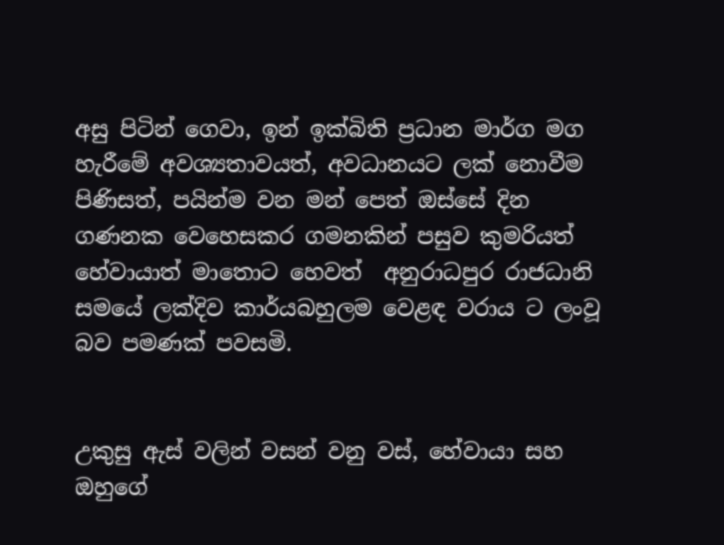අසු පිටින් ගෙවා, ඉන් ඉක්බිති ප්‍රධාන මාර්ග මග හැරීමේ අවශ්‍යතාවයත්, අවධානයට ලක් නොවීම පිණිසත්, පයින්ම වන මන් පෙත් ඔස්සේ දින ගණනක වෙහෙසකර ගමනකින් පසුව කුමරියත් හේවායාත් මාතොට හෙවත්  අනුරාධපුර රාජධානි සමයේ ලක්දිව කාර්යබහුලම වෙළඳ වරාය ට ලංවූ බව පමණක් පවසමි.


උකුසු ඇස් වලින් වසන් වනු වස්, හේවායා සහ ඔහුගේ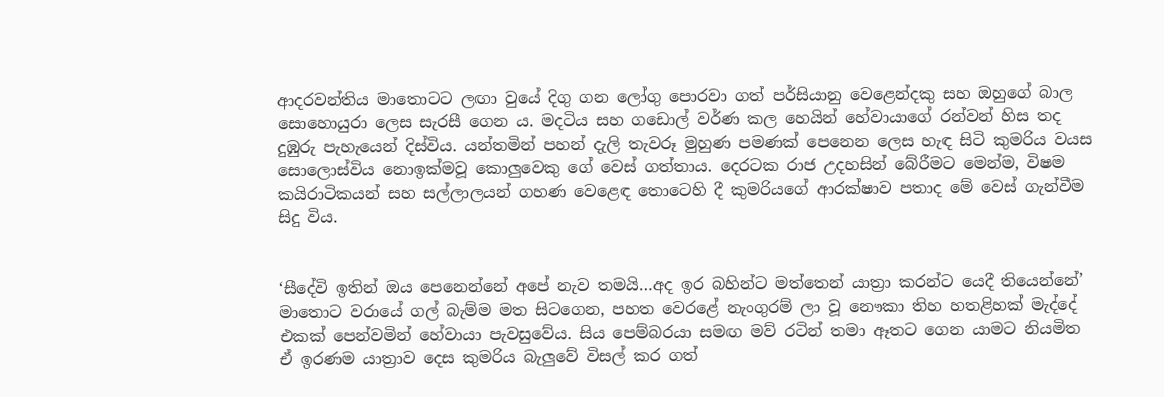ආදරවන්තිය මාතොටට ලඟා වුයේ දිගු ගන ලෝගු පොරවා ගත් පර්සියානු වෙළෙන්දකු සහ ඔහුගේ බාල සොහොයුරා ලෙස සැරසී ගෙන ය. මදටිය සහ ගඩොල් වර්ණ කල හෙයින් හේවායාගේ රන්වන් හිස තද දුඹුරු පැහැයෙන් දිස්විය. යන්තමින් පහන් දැලි තැවරූ මුහුණ පමණක් පෙනෙන ලෙස හැඳ සිටි කුමරිය වයස සොලොස්විය නොඉක්මවූ කොලුවෙකු ගේ වෙස් ගත්තාය. දෙරටක රාජ උදහසින් බේරීමට මෙන්ම, විෂම කයිරාටිකයන් සහ සල්ලාලයන් ගහණ වෙළෙඳ තොටෙහි දී කුමරියගේ ආරක්ෂාව පතාද මේ වෙස් ගැන්වීම සිදු විය.


‘සීදේවි ඉතින් ඔය පෙනෙන්නේ අපේ නැව තමයි…අද ඉර බහින්ට මත්තෙන් යාත්‍රා කරන්ට යෙදී තියෙන්නේ’
මාතොට වරායේ ගල් බැම්ම මත සිටගෙන, පහත වෙරළේ නැංගුරම් ලා වූ නෞකා තිහ හතළිහක් මැද්දේ එකක් පෙන්වමින් හේවායා පැවසුවේය. සිය පෙම්බරයා සමඟ මව් රටින් තමා ඈතට ගෙන යාමට නියමිත ඒ ඉරණම යාත්‍රාව දෙස කුමරිය බැලුවේ විසල් කර ගත්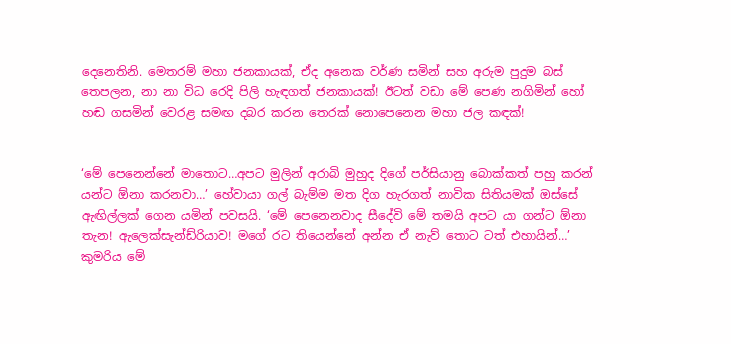දෙනෙතිනි. මෙතරම් මහා ජනකායක්, ඒද අනෙක වර්ණ සමින් සහ අරුම පුදුම බස් තෙපලන, නා නා විධ රෙදි පිලි හැඳගත් ජනකායක්! ඊටත් වඩා මේ පෙණ නගිමින් හෝ හඬ ගසමින් වෙරළ සමඟ දබර කරන තෙරක් නොපෙනෙන මහා ජල කඳක්!


‘මේ පෙනෙන්නේ මාතොට…අපට මුලින් අරාබි මුහුද දිගේ පර්සියානු බොක්කත් පහු කරන් යන්ට ඕනා කරනවා…’ හේවායා ගල් බැම්ම මත දිග හැරගත් නාවික සිතියමක් ඔස්සේ ඇඟිල්ලක් ගෙන යමින් පවසයි. ‘මේ පෙනෙනවාද සීදේවි මේ තමයි අපට යා ගන්ට ඕනා තැන! ඇලෙක්සැන්ඩ්රියාව! මගේ රට තියෙන්නේ අන්න ඒ නැව් තොට ටත් එහායින්…’
කුමරිය මේ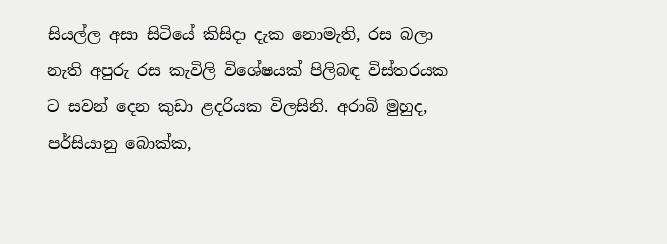සියල්ල අසා සිටියේ කිසිදා දැක නොමැති, රස බලා නැති අපුරු රස කැවිලි විශේෂයක් පිලිබඳ විස්තරයක ට සවන් දෙන කුඩා ළදරියක විලසිනි. අරාබි මුහුද, පර්සියානු බොක්ක,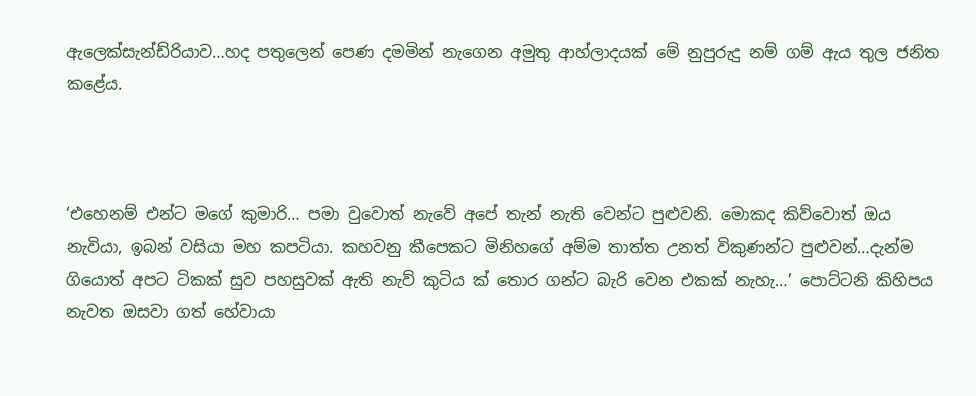ඇලෙක්සැන්ඩ්රියාව…හද පතුලෙන් පෙණ දමමින් නැගෙන අමුතු ආහ්ලාදයක් මේ නුපුරුදු නම් ගම් ඇය තුල ජනිත කළේය.



‘එහෙනම් එන්ට මගේ කුමාරි… පමා වුවොත් නැවේ අපේ තැන් නැති වෙන්ට පුළුවනි. මොකද කිව්වොත් ඔය නැවියා, ඉබන් වසියා මහ කපටියා. කහවනු කීපෙකට මිනිහගේ අම්ම තාත්ත උනත් විකුණන්ට පුළුවන්…දැන්ම ගියොත් අපට ටිකක් සුව පහසුවක් ඇති නැව් කුටිය ක් තොර ගන්ට බැරි වෙන එකක් නැහැ…’ පොට්ටනි කිහිපය නැවත ඔසවා ගත් හේවායා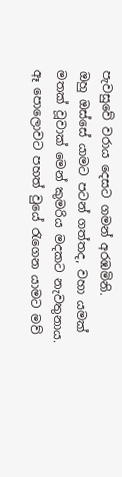පැවසුවේ වරාය දෙසට ගමන් අරඹමිනි.
ඔහු ඔස්සේ යාමට පටන් ගත්තද, වහා යමක් මතක් වූවාක් මෙන් කුමරිය මදකට නැවතුනාය.
ඈ පොලොවට පහත් වුයේ රැගෙන යාමට මව්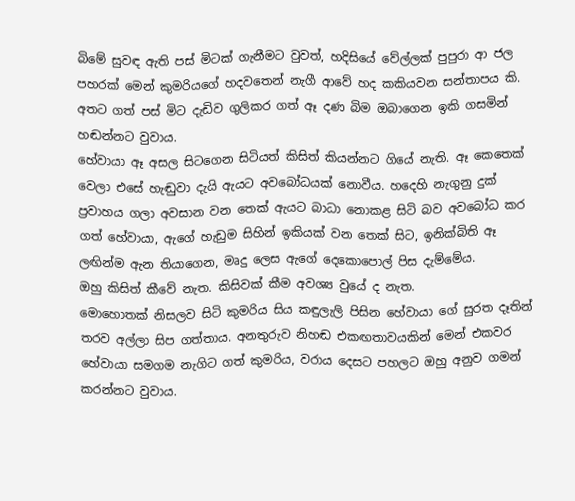බිමේ සුවඳ ඇති පස් මිටක් ගැනීමට වුවත්, හදිසියේ වේල්ලක් පුපුරා ආ ජල පහරක් මෙන් කුමරියගේ හදවතෙන් නැගී ආවේ හද කකියවන සන්තාපය කි. අතට ගත් පස් මිට දැඩිව ගුලිකර ගත් ඈ දණ බිම ඔබාගෙන ඉකි ගසමින් හඬන්නට වුවාය.
හේවායා ඈ අසල සිටගෙන සිටියත් කිසිත් කියන්නට ගියේ නැති. ඈ කෙතෙක් වෙලා එසේ හැඬුවා දැයි ඇයට අවබෝධයක් නොවීය. හදෙහි නැගුනු දුක් ප්‍රවාහය ගලා අවසාන වන තෙක් ඇයට බාධා නොකළ සිටි බව අවබෝධ කර ගත් හේවායා, ඇගේ හැඩුම සිහින් ඉකියක් වන තෙක් සිට, ඉනික්බිති ඈ ලඟින්ම ඇන තියාගෙන, මෘදු ලෙස ඇගේ දෙකොපොල් පිස දැම්මේය.
ඔහු කිසිත් කීවේ නැත. කිසිවක් කීම අවශ්‍ය වුයේ ද නැත.
මොහොතක් නිසලව සිටි කුමරිය සිය කඳුලැලි පිසින හේවායා ගේ සුරත දෑතින් තරව අල්ලා සිප ගත්තාය. අනතුරුව නිහඬ එකඟතාවයකින් මෙන් එකවර හේවායා සමගම නැගිට ගත් කුමරිය, වරාය දෙසට පහලට ඔහු අනුව ගමන් කරන්නට වුවාය.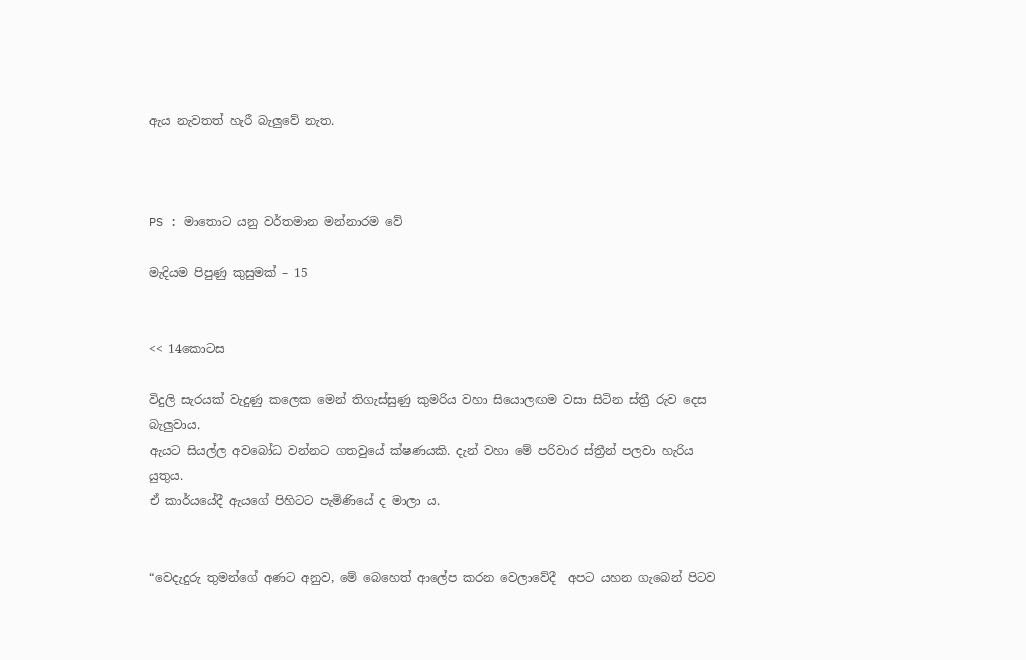ඇය නැවතත් හැරී බැලුවේ නැත.



PS : මාතොට යනු වර්තමාන මන්නාරම වේ

මැදියම පිපුණු කුසුමක් – 15


<< 14කොටස

විදුලි සැරයක් වැදුණු කලෙක මෙන් තිගැස්සුණු කුමරිය වහා සියොලඟම වසා සිටින ස්ත්‍රී රුව දෙස බැලුවාය.
ඇයට සියල්ල අවබෝධ වන්නට ගතවුයේ ක්ෂණයකි. දැන් වහා මේ පරිවාර ස්ත්‍රීන් පලවා හැරිය යුතුය.
ඒ කාර්යයේදී ඇයගේ පිහිටට පැමිණියේ ද මාලා ය.


“වෙදැදුරු තුමන්ගේ අණට අනුව, මේ බෙහෙත් ආලේප කරන වෙලාවේදී  අපට යහන ගැබෙන් පිටව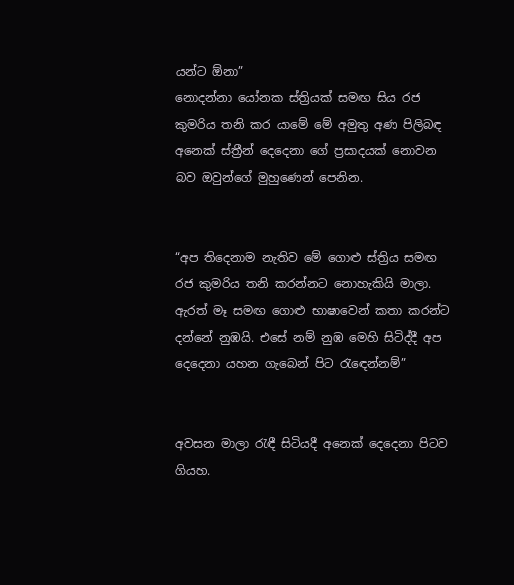යන්ට ඕනා”
නොදන්නා යෝනක ස්ත්‍රියක් සමඟ සිය රජ කුමරිය තනි කර යාමේ මේ අමුතු අණ පිලිබඳ අනෙක් ස්ත්‍රීන් දෙදෙනා ගේ ප්‍රසාදයක් නොවන බව ඔවුන්ගේ මුහුණෙන් පෙනින.


“අප තිදෙනාම නැතිව මේ ගොළු ස්ත්‍රිය සමඟ රජ කුමරිය තනි කරන්නට නොහැකියි මාලා. ඇරත් මෑ සමඟ ගොළු භාෂාවෙන් කතා කරන්ට දන්නේ නුඹයි. එසේ නම් නුඹ මෙහි සිටිද්දී අප දෙදෙනා යහන ගැබෙන් පිට රැඳෙන්නම්”


අවසන මාලා රැඳී සිටියදී අනෙක් දෙදෙනා පිටව ගියහ.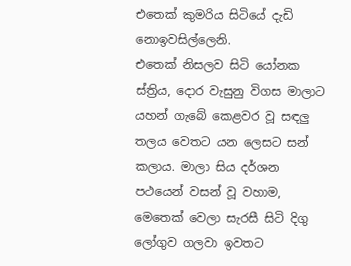එතෙක් කුමරිය සිටියේ දැඩි නොඉවසිල්ලෙනි.
එතෙක් නිසලව සිටි යෝනක ස්ත්‍රිය, දොර වැසුනු විගස මාලාට යහන් ගැබේ කෙළවර වූ සඳලු තලය වෙතට යන ලෙසට සන් කලාය. මාලා සිය දර්ශන පථයෙන් වසන් වූ වහාම, මෙතෙක් වෙලා සැරසී සිටි දිගු ලෝගුව ගලවා ඉවතට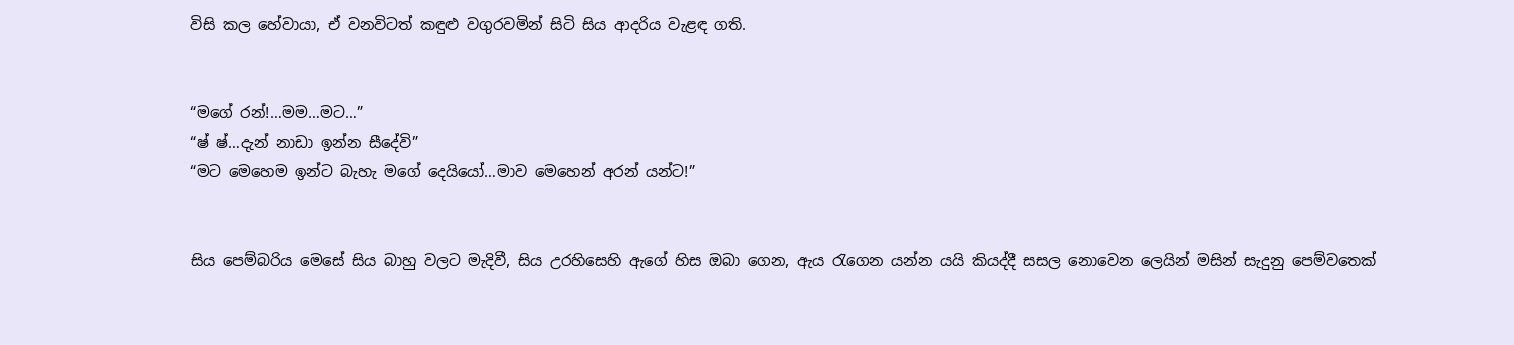විසි කල හේවායා, ඒ වනවිටත් කඳුළු වගුරවමින් සිටි සිය ආදරිය වැළඳ ගති.


“මගේ රන්!…මම…මට…”
“ෂ් ෂ්…දැන් නාඩා ඉන්න සීදේවි”
“මට මෙහෙම ඉන්ට බැහැ මගේ දෙයියෝ…මාව මෙහෙන් අරන් යන්ට!”


සිය පෙම්බරිය මෙසේ සිය බාහු වලට මැදිවී, සිය උරහිසෙහි ඇගේ හිස ඔබා ගෙන, ඇය රැගෙන යන්න යයි කියද්දී සසල නොවෙන ලෙයින් මසින් සැදුනු පෙම්වතෙක්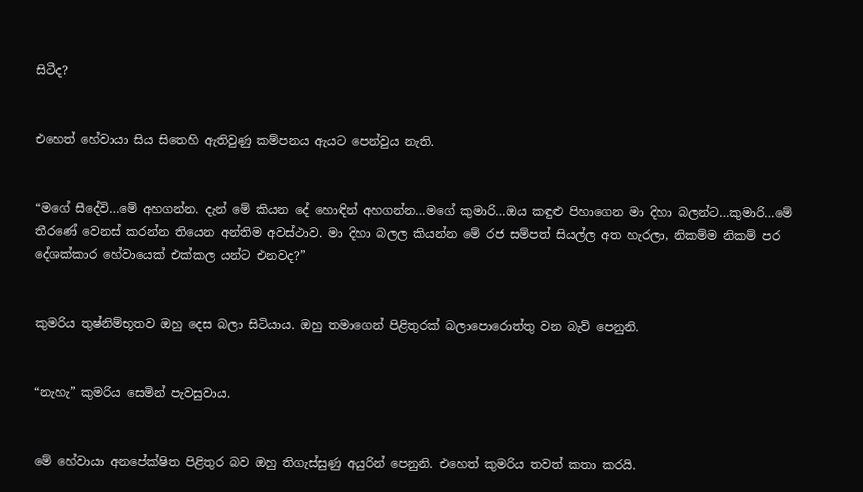සිටීද?


එහෙත් හේවායා සිය සිතෙහි ඇතිවුණු කම්පනය ඇයට පෙන්වුය නැති.


“මගේ සීදේවි…මේ අහගන්න. දැන් මේ කියන දේ හොඳින් අහගන්න…මගේ කුමාරි…ඔය කඳුළු පිහාගෙන මා දිහා බලන්ට…කුමාරි…මේ තීරණේ වෙනස් කරන්න තියෙන අන්තිම අවස්ථාව. මා දිහා බලල කියන්න මේ රජ සම්පත් සියල්ල අත හැරලා, නිකම්ම නිකම් පර දේශක්කාර හේවායෙක් එක්කල යන්ට එනවද?”


කුමරිය තුෂ්නිම්භූතව ඔහු දෙස බලා සිටියාය. ඔහු තමාගෙන් පිළිතුරක් බලාපොරොත්තු වන බැව් පෙනුනි.


“නැහැ” කුමරිය සෙමින් පැවසුවාය.


මේ හේවායා අනපේක්ෂිත පිළිතුර බව ඔහු තිගැස්සුණු අයුරින් පෙනුනි. එහෙත් කුමරිය තවත් කතා කරයි.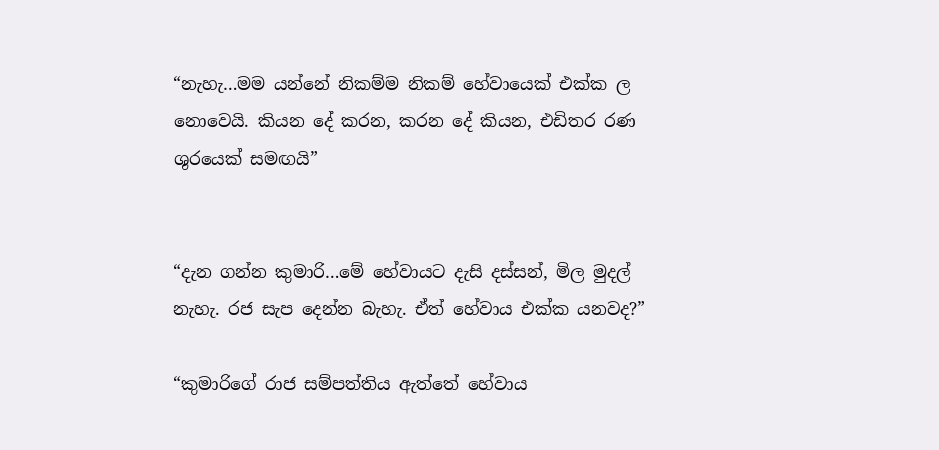“නැහැ…මම යන්නේ නිකම්ම නිකම් හේවායෙක් එක්ක ල නොවෙයි. කියන දේ කරන, කරන දේ කියන, එඩිතර රණ ශුරයෙක් සමඟයි”


“දැන ගන්න කුමාරි…මේ හේවායට දැසි දස්සන්, මිල මුදල් නැහැ. රජ සැප දෙන්න බැහැ. ඒත් හේවාය එක්ක යනවද?”

“කුමාරිගේ රාජ සම්පත්තිය ඇත්තේ හේවාය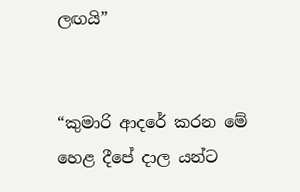ලඟයි”


“කුමාරි ආදරේ කරන මේ හෙළ දීපේ දාල යන්ට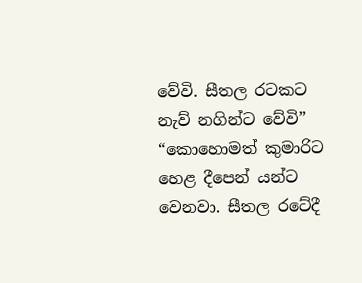වේවි. සීතල රටකට නැව් නගින්ට වේවි”
“කොහොමත් කුමාරිට හෙළ දීපෙන් යන්ට වෙනවා. සීතල රටේදී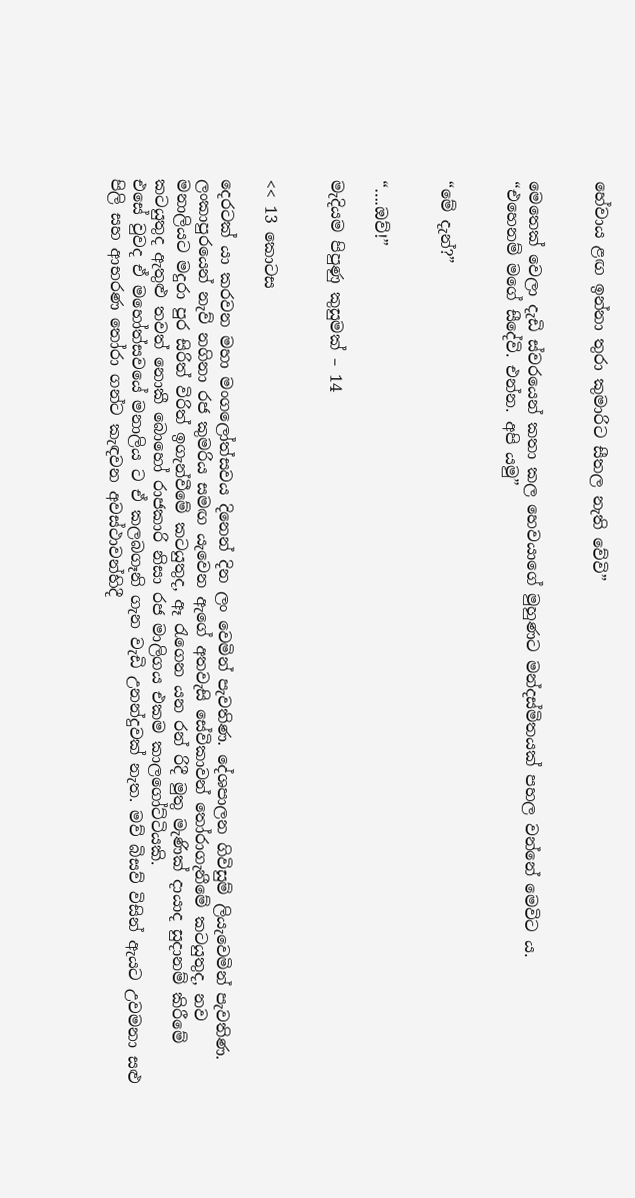හේවාය ළඟ ඉන්නා තුරා කුමාරිට සීතල නැති වේවි”


මෙතෙක් වෙලා දැඩි ස්වරයෙන් කතා කල හෙවයාගේ මුහුණට මන්දස්මිතයක් පහල වන්නේ මෙවිට ය.
“එහෙනම් මගේ සීදේවි. එන්න. අපි යමු”


“මේ දැන්?”


“….ඔව්!”

මැදියම පිපුණු කුසුමක් – 14


<< 13 කොටස

දෙරටක් යා කරවන මහා මංගලෝත්සවය දිනෙන් දින ලං වෙමින් පැවතිණ. දේශපාලන ගිවිසුම් ලියැවෙමින් පැවතිණ. ලංකාපුරයෙන් නැව් නගිනා රජ කුමරිය සමඟ යැවෙන ඇගේ අතවැසි සේවිකාවන් තෝරාගැනීමේ කටයුතුද, නව මනාලියට මදුරා පුර සිරිත් විරිත් ඉගැන්වීමේ කටයුතුද, ඈ රැගෙන යන රන් රිදී මුතු මැණික් දායාද සුදානම් කිරීමේ කටයුතුද ඇතුළු තවත් නොකී බොහෝ රාජකාරි නිසා රජ මාලිගය එකම කාලගෝට්ටියකි.
එසේ වුවද ඒ මහෝත්සවයේ මනාලිය ට ඒ කලබගෑනි ගැන වැඩි උනන්දුවක් නැත. මව් බිසව් විසින් ඇයට උවමනා සළු පිලි සහ ආභරණ තෝරා ගන්ට කැඳවන අවස්ථාවන්හිදී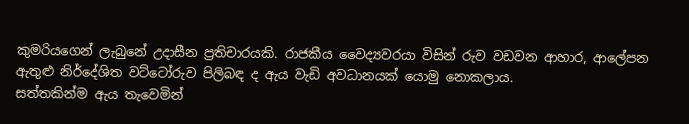කුමරියගෙන් ලැබුනේ උදාසීන ප්‍රතිචාරයකි. රාජකීය වෛද්‍යවරයා විසින් රුව වඩවන ආහාර, ආලේපන ඇතුළු නිර්දේශිත වට්ටෝරුව පිලිබඳ ද ඇය වැඩි අවධානයක් යොමු නොකලාය.
සත්තකින්ම ඇය තැවෙමින්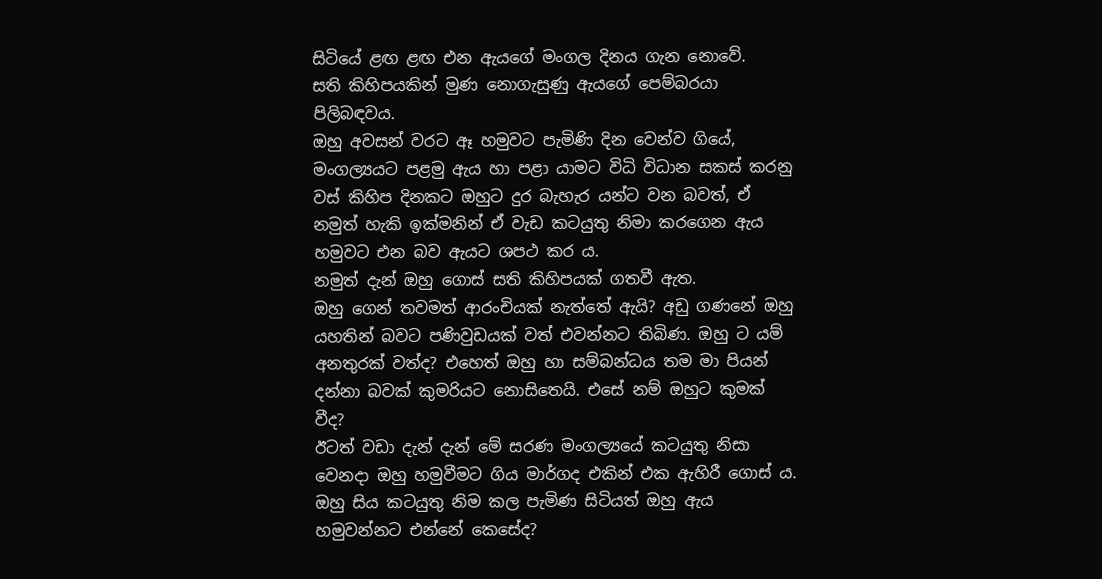සිටියේ ළඟ ළඟ එන ඇයගේ මංගල දිනය ගැන නොවේ.
සති කිහිපයකින් මුණ නොගැසුණු ඇයගේ පෙම්බරයා පිලිබඳවය.
ඔහු අවසන් වරට ඈ හමුවට පැමිණි දින වෙන්ව ගියේ, මංගල්‍යයට පළමු ඇය හා පළා යාමට විධි විධාන සකස් කරනු වස් කිහිප දිනකට ඔහුට දුර බැහැර යන්ට වන බවත්, ඒ නමුත් හැකි ඉක්මනින් ඒ වැඩ කටයුතු නිමා කරගෙන ඇය හමුවට එන බව ඇයට ශපථ කර ය.
නමුත් දැන් ඔහු ගොස් සති කිහිපයක් ගතවී ඇත.
ඔහු ගෙන් තවමත් ආරංචියක් නැත්තේ ඇයි? අඩු ගණනේ ඔහු යහතින් බවට පණිවුඩයක් වත් එවන්නට තිබිණ. ඔහු ට යම් අනතුරක් වත්ද? එහෙත් ඔහු හා සම්බන්ධය තම මා පියන් දන්නා බවක් කුමරියට නොසිතෙයි. එසේ නම් ඔහුට කුමක් වීද?
ඊටත් වඩා දැන් දැන් මේ සරණ මංගල්‍යයේ කටයුතු නිසා වෙනදා ඔහු හමුවීමට ගිය මාර්ගද එකින් එක ඇහිරී ගොස් ය. ඔහු සිය කටයුතු නිම කල පැමිණ සිටියත් ඔහු ඇය හමුවන්නට එන්නේ කෙසේද?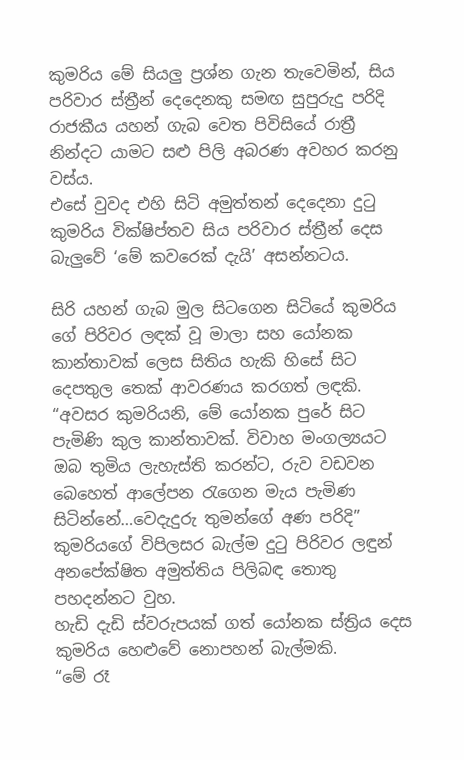කුමරිය මේ සියලු ප්‍රශ්න ගැන තැවෙමින්, සිය පරිවාර ස්ත්‍රීන් දෙදෙනකු සමඟ සුපුරුදු පරිදි රාජකීය යහන් ගැබ වෙත පිවිසියේ රාත්‍රී නින්දට යාමට සළු පිලි අබරණ අවහර කරනු වස්ය.
එසේ වුවද එහි සිටි අමුත්තන් දෙදෙනා දුටු කුමරිය වික්ෂිප්තව සිය පරිවාර ස්ත්‍රීන් දෙස බැලුවේ ‘මේ කවරෙක් දැයි’ අසන්නටය.

සිරි යහන් ගැබ මුල සිටගෙන සිටියේ කුමරිය ගේ පිරිවර ලඳක් වූ මාලා සහ යෝනක කාන්තාවක් ලෙස සිතිය හැකි හිසේ සිට දෙපතුල තෙක් ආවරණය කරගත් ලඳකි.
“අවසර කුමරියනි, මේ යෝනක පුරේ සිට පැමිණි කුල කාන්තාවක්. විවාහ මංගල්‍යයට ඔබ තුමිය ලැහැස්ති කරන්ට, රුව වඩවන බෙහෙත් ආලේපන රැගෙන මැය පැමිණ සිටින්නේ…වෙදැදුරු තුමන්ගේ අණ පරිදි”
කුමරියගේ විපිලසර බැල්ම දුටු පිරිවර ලඳුන් අනපේක්ෂිත අමුත්තිය පිලිබඳ තොතු පහදන්නට වුහ.
හැඩි දැඩි ස්වරුපයක් ගත් යෝනක ස්ත්‍රිය දෙස කුමරිය හෙළුවේ නොපහන් බැල්මකි.
“මේ රෑ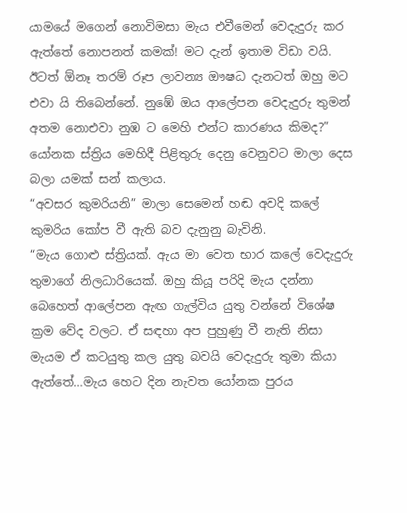යාමයේ මගෙන් නොවිමසා මැය එවීමෙන් වෙදැදුරු කර ඇත්තේ නොපනත් කමක්! මට දැන් ඉතාම විඩා වයි. ඊටත් ඕනෑ තරම් රූප ලාවන්‍ය ඖෂධ දැනටත් ඔහු මට එවා යි තිබෙන්නේ. නුඹේ ඔය ආලේපන වෙදැදුරු තුමන් අතම නොඑවා නුඹ ට මෙහි එන්ට කාරණය කිමද?”
යෝනක ස්ත්‍රිය මෙහිදී පිළිතුරු දෙනු වෙනුවට මාලා දෙස බලා යමක් සන් කලාය.
“අවසර කුමරියනි” මාලා සෙමෙන් හඬ අවදි කලේ කුමරිය කෝප වී ඇති බව දැනුනු බැවිනි.
“මැය ගොළු ස්ත්‍රියක්. ඇය මා වෙත භාර කලේ වෙදැදුරු තුමාගේ නිලධාරියෙක්. ඔහු කියූ පරිදි මැය දන්නා බෙහෙත් ආලේපන ඇඟ ගැල්විය යුතු වන්නේ විශේෂ ක්‍රම වේද වලට. ඒ සඳහා අප පුහුණු වී නැති නිසා මැයම ඒ කටයුතු කල යුතු බවයි වෙදැදුරු තුමා කියා ඇත්තේ…මැය හෙට දින නැවත යෝනක පුරය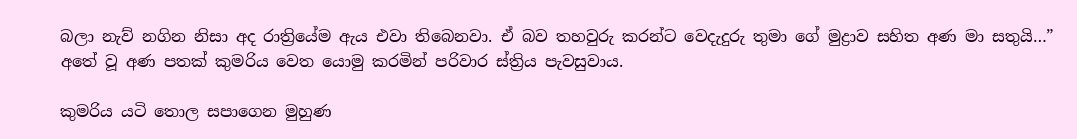බලා නැව් නගින නිසා අද රාත්‍රියේම ඇය එවා තිබෙනවා. ඒ බව තහවුරු කරන්ට වෙදැදුරු තුමා ගේ මුද්‍රාව සහිත අණ මා සතුයි…” අතේ වූ අණ පතක් කුමරිය වෙත යොමු කරමින් පරිවාර ස්ත්‍රිය පැවසුවාය.

කුමරිය යටි තොල සපාගෙන මුහුණ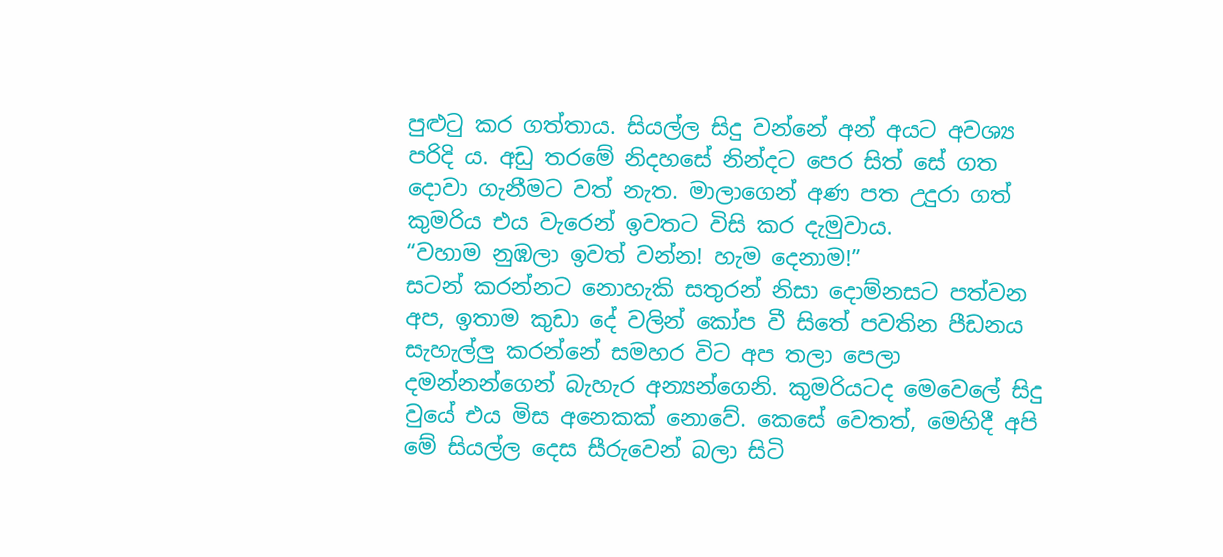පුළුටු කර ගත්තාය. සියල්ල සිදු වන්නේ අන් අයට අවශ්‍ය පරිදි ය. අඩු තරමේ නිදහසේ නින්දට පෙර සිත් සේ ගත දොවා ගැනීමට වත් නැත. මාලාගෙන් අණ පත උදුරා ගත් කුමරිය එය වැරෙන් ඉවතට විසි කර දැමුවාය.
“වහාම නුඹලා ඉවත් වන්න! හැම දෙනාම!”
සටන් කරන්නට නොහැකි සතුරන් නිසා දොම්නසට පත්වන අප, ඉතාම කුඩා දේ වලින් කෝප වී සිතේ පවතින පීඩනය සැහැල්ලු කරන්නේ සමහර විට අප තලා පෙලා දමන්නන්ගෙන් බැහැර අන්‍යන්ගෙනි. කුමරියටද මෙවෙලේ සිදු වුයේ එය මිස අනෙකක් නොවේ. කෙසේ වෙතත්, මෙහිදී අපි මේ සියල්ල දෙස සීරුවෙන් බලා සිටි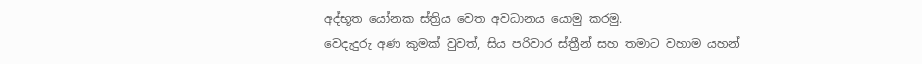අද්භූත යෝනක ස්ත්‍රිය වෙත අවධානය යොමු කරමු.
වෙදැදුරු අණ කුමක් වුවත්, සිය පරිවාර ස්ත්‍රීන් සහ තමාට වහාම යහන්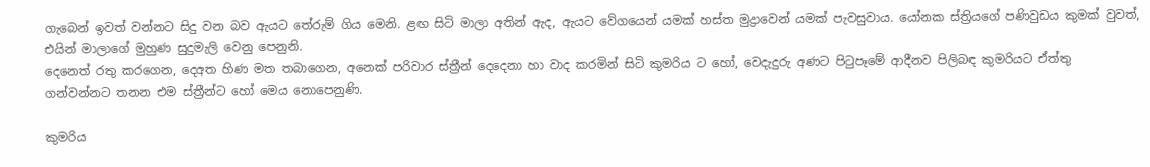ගැබෙන් ඉවත් වන්නට සිදු වන බව ඇයට තේරුම් ගිය මෙනි. ළඟ සිටි මාලා අතින් ඇද, ඇයට වේගයෙන් යමක් හස්ත මුද්‍රාවෙන් යමක් පැවසුවාය. යෝනක ස්ත්‍රියගේ පණිවුඩය කුමක් වුවත්, එයින් මාලාගේ මුහුණ සුදුමැලි වෙනු පෙනුනි.
දෙනෙත් රතු කරගෙන, දෙඅත හිණ මත තබාගෙන, අනෙක් පරිවාර ස්ත්‍රීන් දෙදෙනා හා වාද කරමින් සිටි කුමරිය ට හෝ, වෙදැදුරු අණට පිටුපෑමේ ආදීනව පිලිබඳ කුමරියට ඒත්තු ගන්වන්නට තනන එම ස්ත්‍රීන්ට හෝ මෙය නොපෙනුණි.

කුමරිය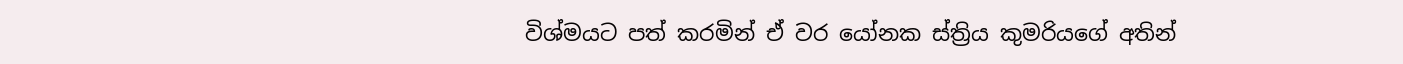විශ්මයට පත් කරමින් ඒ වර යෝනක ස්ත්‍රිය කුමරියගේ අතින්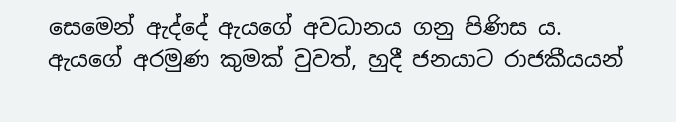සෙමෙන් ඇද්දේ ඇයගේ අවධානය ගනු පිණිස ය. ඇයගේ අරමුණ කුමක් වුවත්, හුදී ජනයාට රාජකීයයන්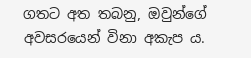ගතට අත තබනු, ඔවුන්ගේ අවසරයෙන් විනා අකැප ය.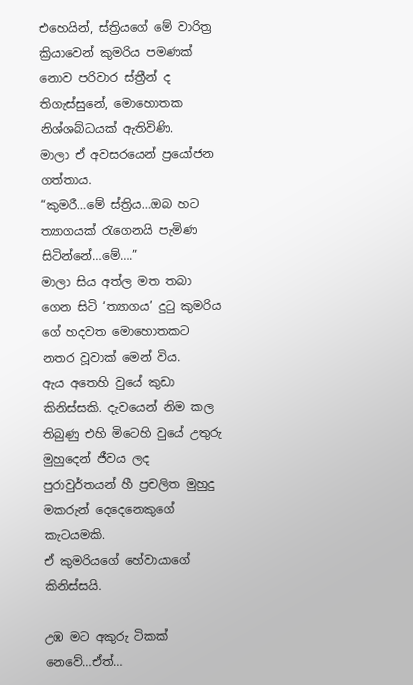එහෙයින්, ස්ත්‍රියගේ මේ වාරිත්‍ර ක්‍රියාවෙන් කුමරිය පමණක් නොව පරිවාර ස්ත්‍රීන් ද තිගැස්සුනේ, මොහොතක නිශ්ශබ්ධයක් ඇතිවිණි.
මාලා ඒ අවසරයෙන් ප්‍රයෝජන ගත්තාය.
“කුමරී…මේ ස්ත්‍රිය…ඔබ හට ත්‍යාගයක් රැගෙනයි පැමිණ සිටින්නේ…මේ….”
මාලා සිය අත්ල මත තබා ගෙන සිටි ‘ත්‍යාගය’ දුටු කුමරිය ගේ හදවත මොහොතකට නතර වූවාක් මෙන් විය.
ඇය අතෙහි වුයේ කුඩා කිනිස්සකි. දැවයෙන් නිම කල තිබුණු එහි මිටෙහි වුයේ උතුරු මුහුදෙන් ජීවය ලද පුරාවුර්තයන් හී ප්‍රචලිත මුහුදු මකරුන් දෙදෙනෙකුගේ කැටයමකි.
ඒ කුමරියගේ හේවායාගේ කිනිස්සයි.

උඹ මට අකුරු ටිකක් නෙවේ…ඒත්…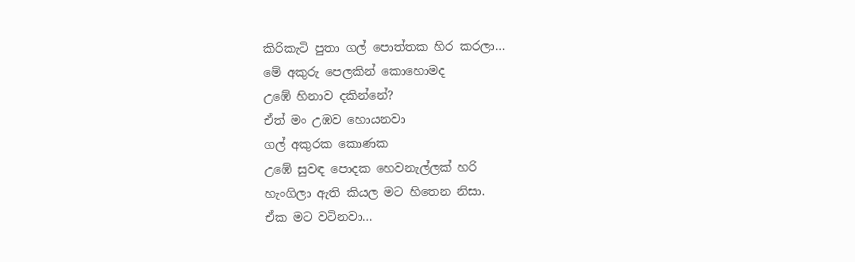කිරිකැටි පුතා ගල් පොත්තක හිර කරලා…
මේ අකුරු පෙලකින් කොහොමද
උඹේ හිනාව දකින්නේ?
ඒත් මං උඹව හොයනවා
ගල් අකුරක කොණක
උඹේ සුවඳ පොදක හෙවනැල්ලක් හරි
හැංගිලා ඇති කියල මට හිතෙන නිසා.
ඒක මට වටිනවා…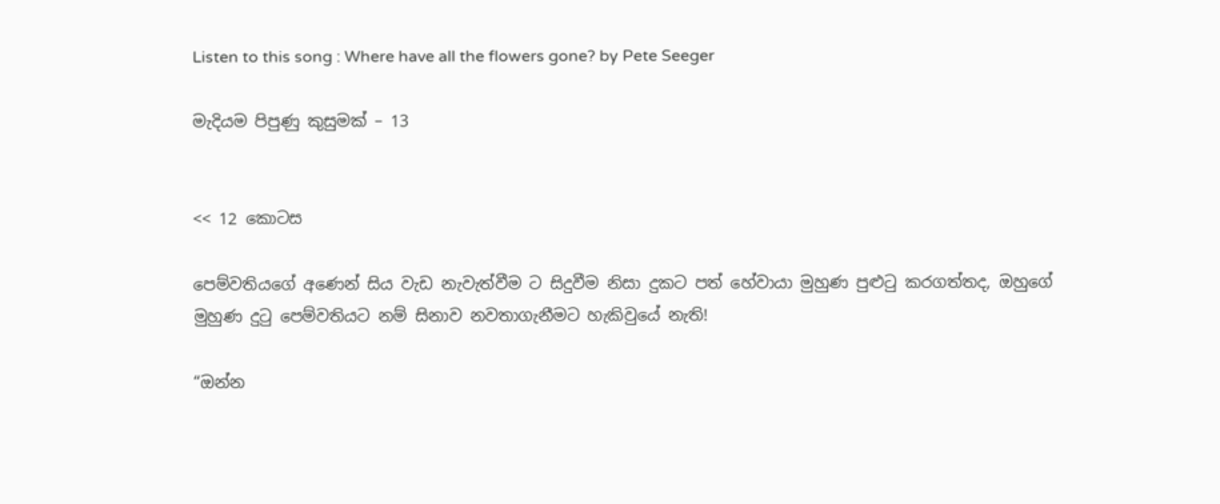Listen to this song : Where have all the flowers gone? by Pete Seeger

මැදියම පිපුණු කුසුමක් – 13


<< 12 කොටස

පෙම්වතියගේ අණෙන් සිය වැඩ නැවැත්වීම ට සිදුවීම නිසා දුකට පත් හේවායා මුහුණ පුළුටු කරගත්තද, ඔහුගේ මුහුණ දුටු පෙම්වතියට නම් සිනාව නවතාගැනීමට හැකිවුයේ නැති!

“ඔන්න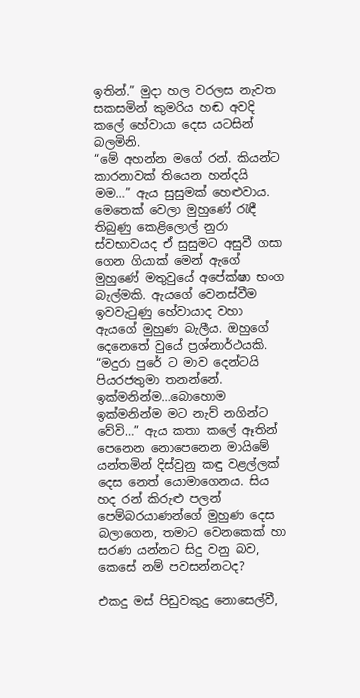ඉතින්.” මුදා හල වරලස නැවත සකසමින් කුමරිය හඬ අවදි කලේ හේවායා දෙස යටසින් බලමිනි.
“මේ අහන්න මගේ රන්. කියන්ට කාරනාවක් තියෙන හන්දයි මම…” ඇය සුසුමක් හෙළුවාය. මෙතෙක් වෙලා මුහුණේ රැඳී තිබුණු කෙළිලොල් නුරා ස්වභාවයද ඒ සුසුමට අසුවී ගසා ගෙන ගියාක් මෙන් ඇගේ මුහුණේ මතුවුයේ අපේක්ෂා භංග බැල්මකි. ඇයගේ වෙනස්වීම ඉවවැටුණු හේවායාද වහා ඇයගේ මුහුණ බැලීය. ඔහුගේ දෙනෙතේ වුයේ ප්‍රශ්නාර්ථයකි.
“මදුරා පුරේ ට මාව දෙන්ටයි පියරජතුමා තනන්නේ. ඉක්මනින්ම…බොහොම ඉක්මනින්ම මට නැව් නගින්ට වේවි…” ඇය කතා කලේ ඈතින් පෙනෙන නොපෙනෙන මායිමේ යන්තමින් දිස්වුනු කඳු වළල්ලක් දෙස නෙත් යොමාගෙනය. සිය හද රන් කිරුළු පලන් පෙම්බරයාණන්ගේ මුහුණ දෙස බලාගෙන, තමාට වෙනකෙක් හා සරණ යන්නට සිදු වනු බව, කෙසේ නම් පවසන්නටද?

එකදු මස් පිඩුවකුදු නොසෙල්වී,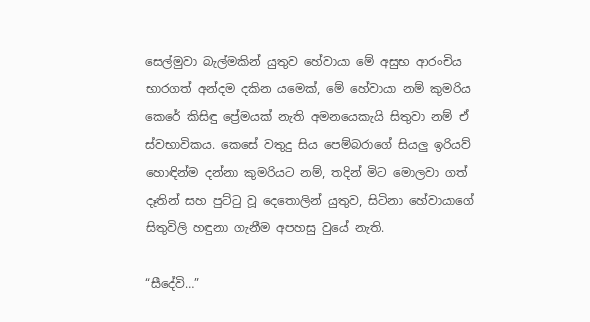සෙල්මුවා බැල්මකින් යුතුව හේවායා මේ අසුභ ආරංචිය භාරගත් අන්දම දකින යමෙක්, මේ හේවායා නම් කුමරිය කෙරේ කිසිඳු ප්‍රේමයක් නැති අමනයෙකැයි සිතුවා නම් ඒ ස්වභාවිකය. කෙසේ වතුදු සිය පෙම්බරාගේ සියලු ඉරියව් හොඳින්ම දන්නා කුමරියට නම්, තදින් මිට මොලවා ගත් දෑතින් සහ පුට්ටු වූ දෙතොලින් යුතුව, සිටිනා හේවායාගේ සිතුවිලි හඳුනා ගැනීම අපහසු වුයේ නැති.

“සීදේවි…”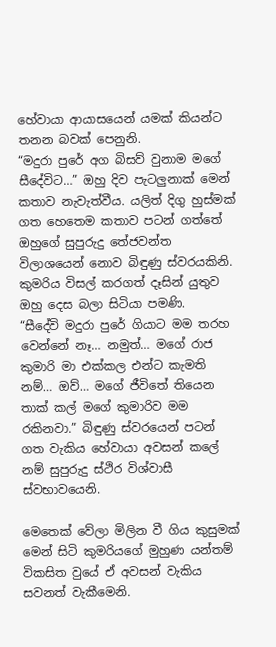හේවායා ආයාසයෙන් යමක් කියන්ට තනන බවක් පෙනුනි.
“මදුරා පුරේ අග බිසව් වුනාම මගේ සීදේවිට…” ඔහු දිව පැටලුනාක් මෙන් කතාව නැවැත්වීය. යලිත් දිගු හුස්මක් ගත හෙතෙම කතාව පටන් ගත්තේ ඔහුගේ සුපුරුදු තේජවන්ත විලාශයෙන් නොව බිඳුණු ස්වරයකිනි.
කුමරිය විසල් කරගත් දෑසින් යුතුව ඔහු දෙස බලා සිටියා පමණි.
“සීදේවි මදුරා පුරේ ගියාට මම තරහ වෙන්නේ නෑ… නමුත්… මගේ රාජ කුමාරි මා එක්කල එන්ට කැමති නම්… ඔව්… මගේ ජීවිතේ තියෙන තාක් කල් මගේ කුමාරිව මම රකිනවා.” බිඳුණු ස්වරයෙන් පටන් ගත වැකිය හේවායා අවසන් කලේ නම් සුපුරුදු ස්ථිර විශ්වාසී ස්වභාවයෙනි.

මෙතෙක් වේලා මිලින වී ගිය කුසුමක් මෙන් සිටි කුමරියගේ මුහුණ යන්තම් විකසිත වුයේ ඒ අවසන් වැකිය සවනත් වැකීමෙනි.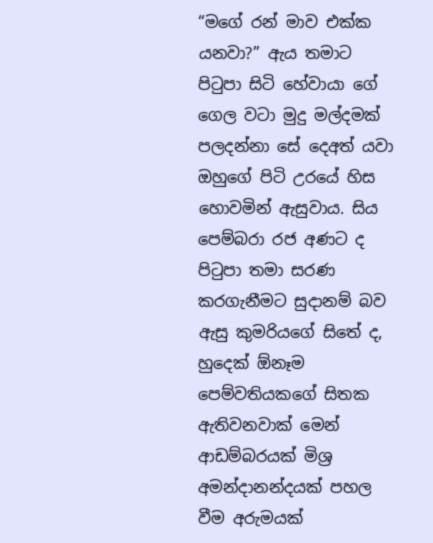“මගේ රන් මාව එක්ක යනවා?” ඇය තමාට පිටුපා සිටි හේවායා ගේ ගෙල වටා මුදු මල්දමක් පලදන්නා සේ දෙඅත් යවා ඔහුගේ පිටි උරයේ හිස හොවමින් ඇසුවාය. සිය පෙම්බරා රජ අණට ද පිටුපා තමා සරණ කරගැනීමට සුදානම් බව ඇසු කුමරියගේ සිතේ ද, හුදෙක් ඕනෑම පෙම්වතියකගේ සිතක ඇතිවනවාක් මෙන් ආඩම්බරයක් මිශ්‍ර අමන්දානන්දයක් පහල වීම අරුමයක්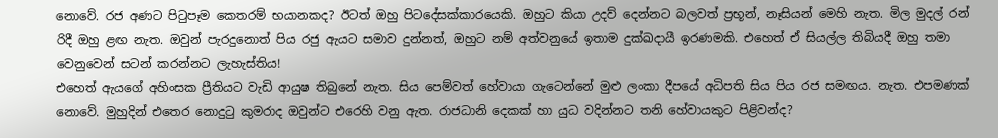නොවේ. රජ අණට පිටුපෑම කෙතරම් භයානකද? ඊටත් ඔහු පිටදේසක්කාරයෙකි. ඔහුට කියා උදව් දෙන්නට බලවත් ප්‍රභූන්, නෑසියන් මෙහි නැත. මිල මුදල් රන් රිදී ඔහු ළඟ නැත. ඔවුන් පැරදුනොත් පිය රජු ඇයට සමාව දුන්නත්, ඔහුට නම් අත්වනුයේ ඉතාම දුක්ඛදායී ඉරණමකි. එහෙත් ඒ සියල්ල තිබියදී ඔහු තමා වෙනුවෙන් සටන් කරන්නට ලැහැස්තිය!
එහෙත් ඇයගේ අහිංසක ප්‍රීතියට වැඩි ආයුෂ තිබුනේ නැත. සිය පෙම්වත් හේවායා ගැටෙන්නේ මුළු ලංකා දීපයේ අධිපති සිය පිය රජ සමඟය. නැත. එපමණක් නොවේ. මුහුදින් එතෙර නොදුටු කුමරාද ඔවුන්ට එරෙහි වනු ඇත. රාජධානි දෙකක් හා යුධ වදින්නට තනි හේවායකුට පිළිවන්ද?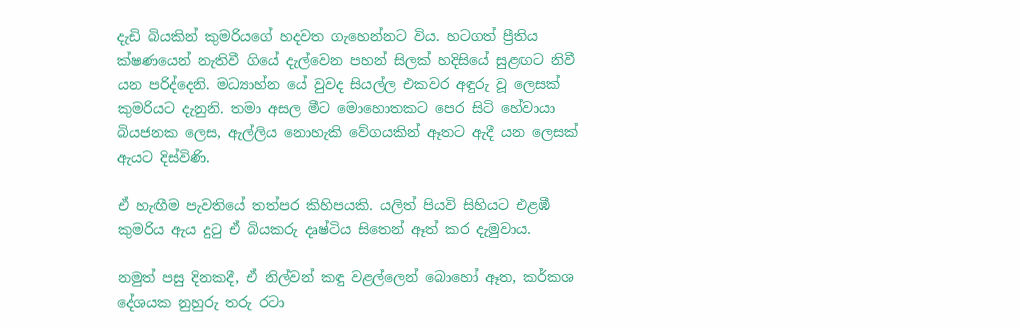දැඩි බියකින් කුමරියගේ හදවත ගැහෙන්නට විය. හටගත් ප්‍රීතිය ක්ෂණයෙන් නැතිවී ගියේ දැල්වෙන පහන් සිලක් හදිසියේ සුළඟට නිවී යන පරිද්දෙනි. මධ්‍යාහ්න යේ වුවද සියල්ල එකවර අඳුරු වූ ලෙසක් කුමරියට දැනුනි. තමා අසල මීට මොහොතකට පෙර සිටි හේවායා බියජනක ලෙස, ඇල්ලිය නොහැකි වේගයකින් ඈතට ඇදී යන ලෙසක් ඇයට දිස්විණි.

ඒ හැඟීම පැවතියේ තත්පර කිහිපයකි. යලිත් පියවි සිහියට එළඹී කුමරිය ඇය දුටු ඒ බියකරු දෘෂ්ටිය සිතෙන් ඈත් කර දැමුවාය.

නමුත් පසු දිනකදී, ඒ නිල්වන් කඳු වළල්ලෙන් බොහෝ ඈත, කර්කශ දේශයක නුහුරු තරු රටා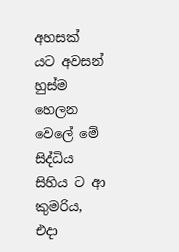අහසක් යට අවසන් හුස්ම හෙලන වෙලේ මේ සිද්ධිය සිහිය ට ආ කුමරිය, එදා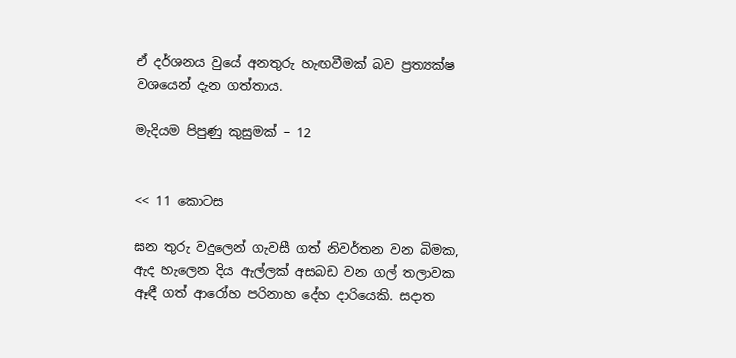ඒ දර්ශනය වුයේ අනතුරු හැඟවීමක් බව ප්‍රත්‍යක්ෂ වශයෙන් දැන ගත්තාය.

මැදියම පිපුණු කුසුමක් – 12


<< 11 කොටස

ඝන තුරු වදුලෙන් ගැවසී ගත් නිවර්තන වන බිමක, ඇද හැලෙන දිය ඇල්ලක් අසබඩ වන ගල් තලාවක ඈඳී ගත් ආරෝහ පරිනාහ දේහ දාරියෙකි. සදාත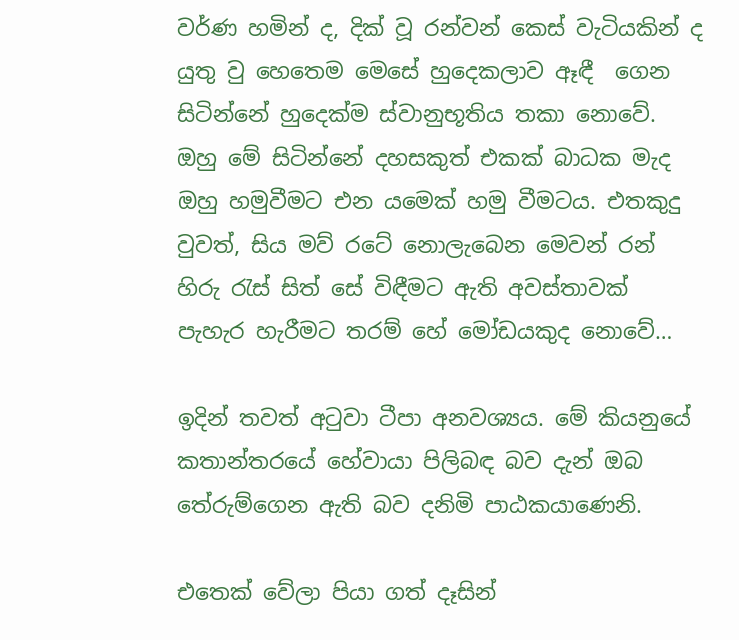වර්ණ හමින් ද, දික් වූ රන්වන් කෙස් වැටියකින් ද යුතු වු හෙතෙම මෙසේ හුදෙකලාව ඈඳී  ගෙන සිටින්නේ හුදෙක්ම ස්වානුභූතිය තකා නොවේ. ඔහු මේ සිටින්නේ දහසකුත් එකක් බාධක මැද ඔහු හමුවීමට එන යමෙක් හමු වීමටය. එතකුදු වුවත්, සිය මව් රටේ නොලැබෙන මෙවන් රන් හිරු රැස් සිත් සේ විඳීමට ඇති අවස්තාවක් පැහැර හැරීමට තරම් හේ මෝඩයකුද නොවේ…

ඉදින් තවත් අටුවා ටීපා අනවශ්‍යය. මේ කියනුයේ කතාන්තරයේ හේවායා පිලිබඳ බව දැන් ඔබ තේරුම්ගෙන ඇති බව දනිමි පාඨකයාණෙනි.

එතෙක් වේලා පියා ගත් දෑසින්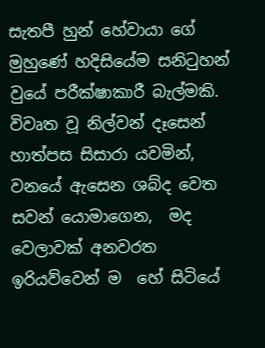සැතපී හුන් හේවායා ගේ මුහුණේ හදිසියේම සනිටුහන් වුයේ පරීක්ෂාකාරී බැල්මකි. විවෘත වූ නිල්වන් දෑසෙන් හාත්පස සිසාරා යවමින්, වනයේ ඇසෙන ශබ්ද වෙත සවන් යොමාගෙන,  මද වෙලාවක් අනවරත ඉරියව්වෙන් ම  හේ සිටියේ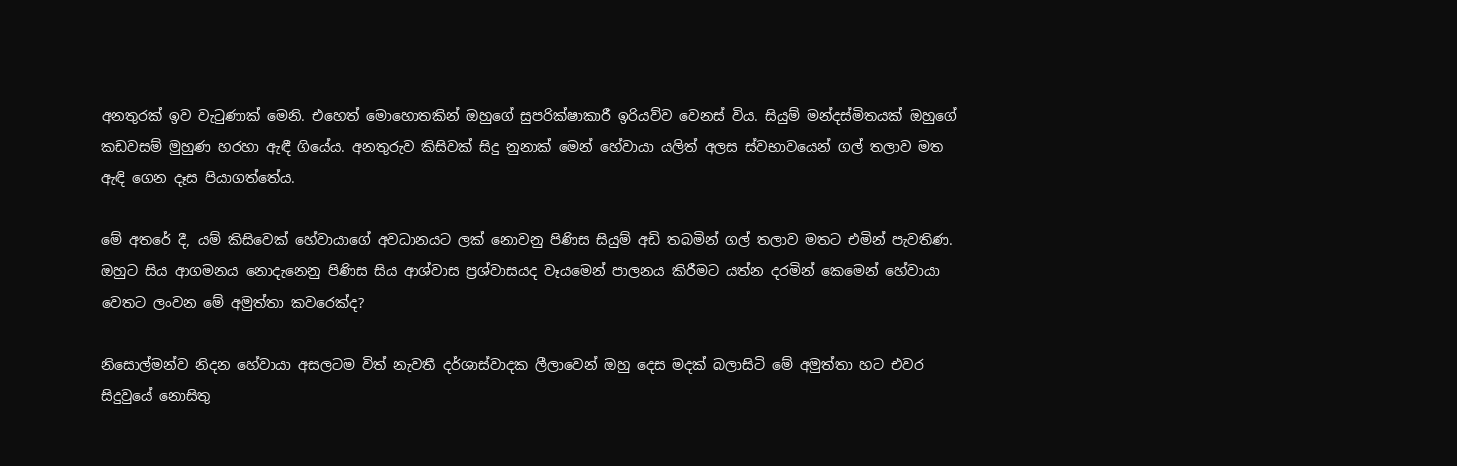අනතුරක් ඉව වැටුණාක් මෙනි. එහෙත් මොහොතකින් ඔහුගේ සුපරික්ෂාකාරී ඉරියව්ව වෙනස් විය. සියුම් මන්දස්මිතයක් ඔහුගේ කඩවසම් මුහුණ හරහා ඇඳී ගියේය. අනතුරුව කිසිවක් සිදු නුනාක් මෙන් හේවායා යලිත් අලස ස්වභාවයෙන් ගල් තලාව මත ඇඳි ගෙන දෑස පියාගත්තේය.

මේ අතරේ දී, යම් කිසිවෙක් හේවායාගේ අවධානයට ලක් නොවනු පිණිස සියුම් අඩි තබමින් ගල් තලාව මතට එමින් පැවතිණ. ඔහුට සිය ආගමනය නොදැනෙනු පිණිස සිය ආශ්වාස ප්‍රශ්වාසයද වෑයමෙන් පාලනය කිරීමට යත්න දරමින් කෙමෙන් හේවායා වෙතට ලංවන මේ අමුත්තා කවරෙක්ද?

නිසොල්මන්ව නිදන හේවායා අසලටම විත් නැවතී දර්ශාස්වාදක ලීලාවෙන් ඔහු දෙස මදක් බලාසිටි මේ අමුත්තා හට එවර සිදුවුයේ නොසිතු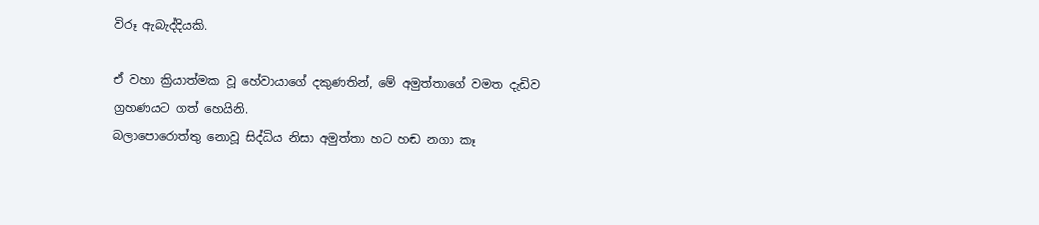විරූ ඇබැද්දියකි.

ඒ වහා ක්‍රියාත්මක වූ හේවායාගේ දකුණතින්, මේ අමුත්තාගේ වමත දැඩිව ග්‍රහණයට ගත් හෙයිනි.
බලාපොරොත්තු නොවූ සිද්ධිය නිසා අමුත්තා හට හඬ නගා කෑ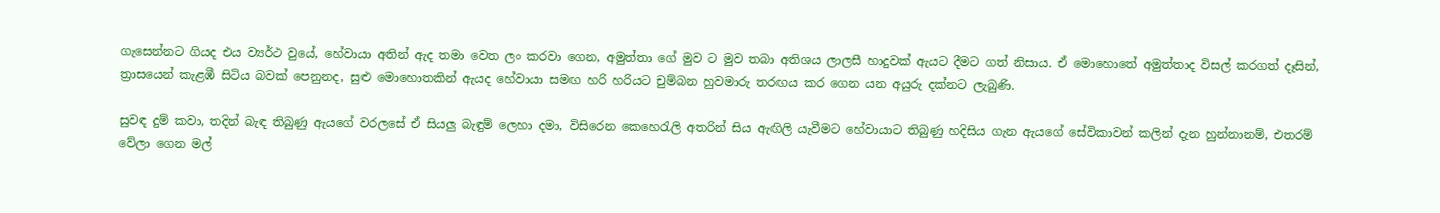ගැසෙන්නට ගියද එය ව්‍යර්ථ වුයේ, හේවායා අතින් ඇද තමා වෙත ලං කරවා ගෙන, අමුත්තා ගේ මුව ට මුව තබා අතිශය ලාලසී හාදුවක් ඇයට දීමට ගත් නිසාය. ඒ මොහොතේ අමුත්තාද විසල් කරගත් දෑසින්, ත්‍රාසයෙන් කැළඹී සිටිය බවක් පෙනුනද, සුළු මොහොතකින් ඇයද හේවායා සමඟ හරි හරියට චුම්බන හුවමාරු තරඟය කර ගෙන යන අයුරු දක්නට ලැබුණි.

සුවඳ දුම් කවා, තදින් බැඳ තිබුණු ඇයගේ වරලසේ ඒ සියලු බැඳුම් ලෙහා දමා, විසිරෙන කෙහෙරැලි අතරින් සිය ඇඟිලි යැවීමට හේවායාට තිබුණු හදිසිය ගැන ඇයගේ සේවිකාවන් කලින් දැන හුන්නානම්, එතරම් වේලා ගෙන මල්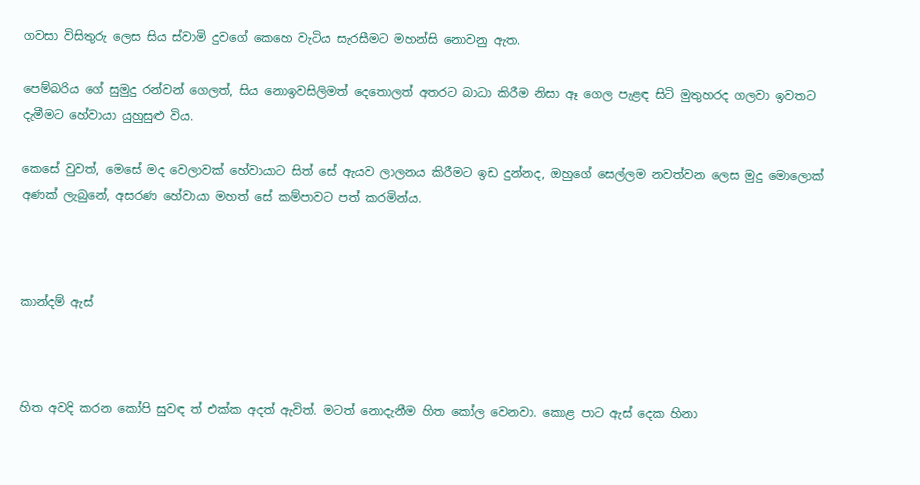ගවසා විසිතුරු ලෙස සිය ස්වාමි දුවගේ කෙහෙ වැටිය සැරසීමට මහන්සි නොවනු ඇත.

පෙම්බරිය ගේ සුමුදු රන්වන් ගෙලත්, සිය නොඉවසිලිමත් දෙතොලත් අතරට බාධා කිරීම නිසා ඈ ගෙල පැළඳ සිටි මුතුහරද ගලවා ඉවතට දැමීමට හේවායා යුහුසුළු විය.

කෙසේ වුවත්, මෙසේ මද වෙලාවක් හේවායාට සිත් සේ ඇයව ලාලනය කිරීමට ඉඩ දුන්නද, ඔහුගේ සෙල්ලම නවත්වන ලෙස මුදු මොලොක් අණක් ලැබුනේ, අසරණ හේවායා මහත් සේ කම්පාවට පත් කරමින්ය.



කාන්දම් ඇස්



හිත අවදි කරන කෝපි සුවඳ ත් එක්ක අදත් ඇවිත්. මටත් නොදැනීම හිත කෝල වෙනවා. කොළ පාට ඇස් දෙක හිනා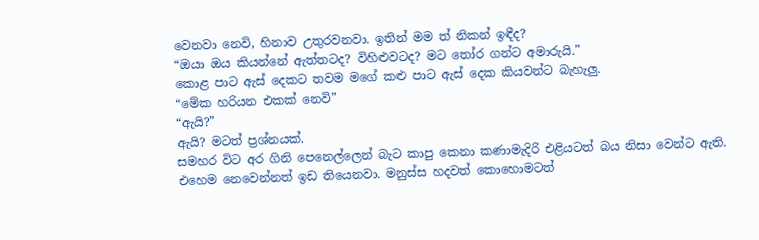වෙනවා නෙවි, හිනාව උතුරවනවා. ඉතින් මම ත් නිකන් ඉඳීද?
“ඔයා ඔය කියන්නේ ඇත්තටද? විහිළුවටද? මට තෝර ගන්ට අමාරුයි.”
කොළ පාට ඇස් දෙකට තවම මගේ කළු පාට ඇස් දෙක කියවන්ට බැහැලු.
“මේක හරියන එකක් නෙවි”
“ඇයි?”
ඇයි? මටත් ප්‍රශ්නයක්.
සමහර විට අර ගිනි පෙනෙල්ලෙන් බැට කාපු කෙනා කණාමැදිරි එළියටත් බය නිසා වෙන්ට ඇති.
එහෙම නෙවෙන්නත් ඉඩ තියෙනවා. මනුස්ස හදවත් කොහොමටත්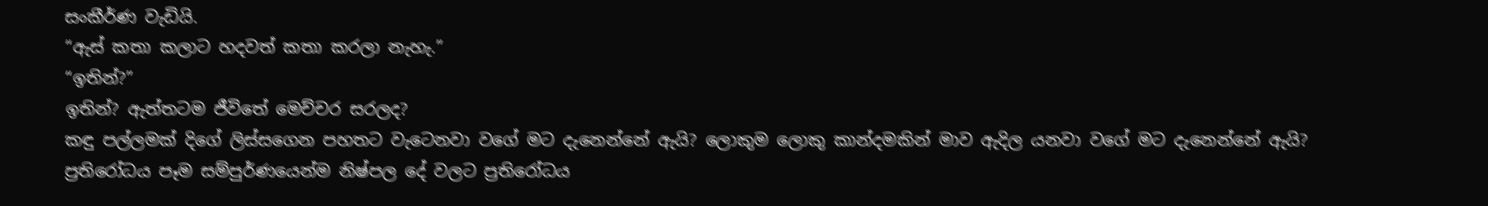සංකීර්ණ වැඩියි.
“ඇස් කතා කලාට හදවත් කතා කරලා නැහැ.”
“ඉතින්?”
ඉතින්? ඇත්තටම ජීවිතේ මෙච්චර සරලද?
කඳු පල්ලමක් දිගේ ලිස්සගෙන පහතට වැටෙනවා වගේ මට දැනෙන්නේ ඇයි? ලොකුම ලොකු කාන්දමකින් මාව ඇදිල යනවා වගේ මට දැනෙන්නේ ඇයි?
ප්‍රතිරෝධය පෑම සම්පුර්ණයෙන්ම නිෂ්පල දේ වලට ප්‍රතිරෝධය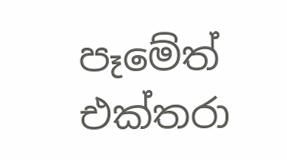පෑමේත් එක්තරා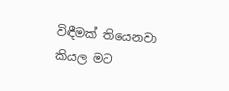විඳීමක් තියෙනවා කියල මට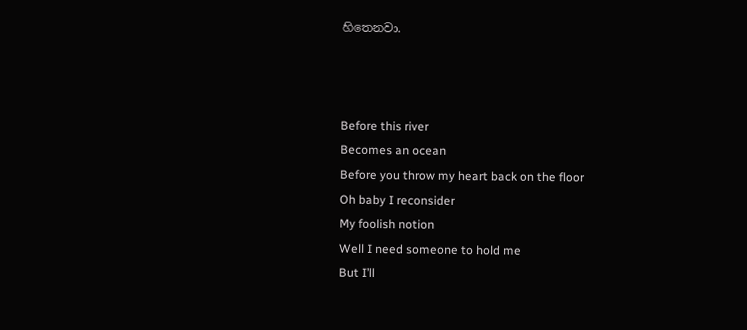හිතෙනවා.



Before this river
Becomes an ocean
Before you throw my heart back on the floor
Oh baby I reconsider
My foolish notion
Well I need someone to hold me
But I’ll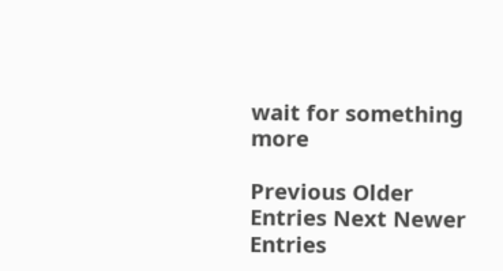wait for something more

Previous Older Entries Next Newer Entries